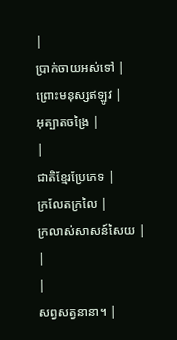|
ប្រាក់ចាយអស់ទៅ |
ព្រោះមនុស្សឥឡូវ |
អុត្បាតចង្រៃ |
|
ជាតិខ្មែរប្រែភេទ |
ក្រលែតក្រលៃ |
ក្រលាស់សាសន៍សៃយ |
|
|
សព្វសត្វនានា។ |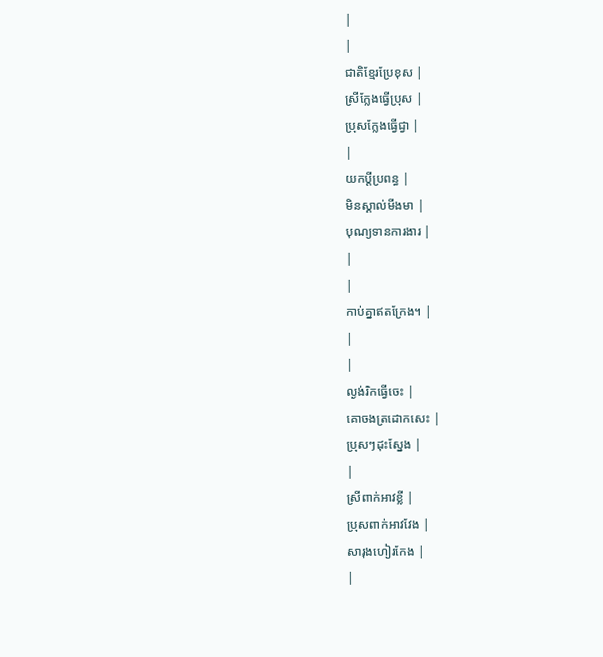|
|
ជាតិខ្មែរប្រែខុស |
ស្រីក្លែងធ្វើប្រុស |
ប្រុសក្លែងធ្វើជ្វា |
|
យកប្ដីប្រពន្ធ |
មិនស្គាល់មីងមា |
បុណ្យទានការងារ |
|
|
កាប់គ្នាឥតក្រែង។ |
|
|
ល្ងង់រិកធ្វើចេះ |
គោចងត្រដោកសេះ |
ប្រុសៗដុះស្នែង |
|
ស្រីពាក់អាវខ្លី |
ប្រុសពាក់អាវវែង |
សារុងហៀរកែង |
|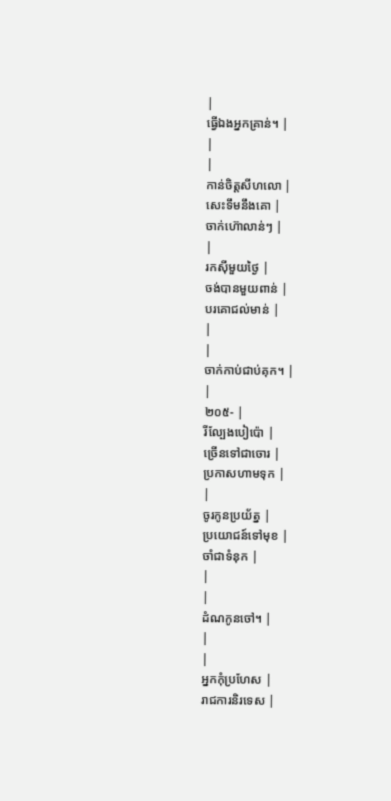|
ធ្វើឯងអ្នកគ្រាន់។ |
|
|
កាន់ចិត្ដសីហលោ |
សេះទឹមនឹងគោ |
ចាក់ហ៊ោលាន់ៗ |
|
រកស៊ីមួយថ្ងៃ |
ចង់បានមួយពាន់ |
បរគោជល់មាន់ |
|
|
ចាក់កាប់ជាប់គុក។ |
|
២០៥- |
រីល្បែងបៀប៉ោ |
ច្រើនទៅជាចោរ |
ប្រកាសហាមទុក |
|
ចូរកូនប្រយ័ត្ន |
ប្រយោជន៍ទៅមុខ |
ចាំជាទំនុក |
|
|
ដំណកូនចៅ។ |
|
|
អ្នកកុំប្រហែស |
រាជការនិរទេស |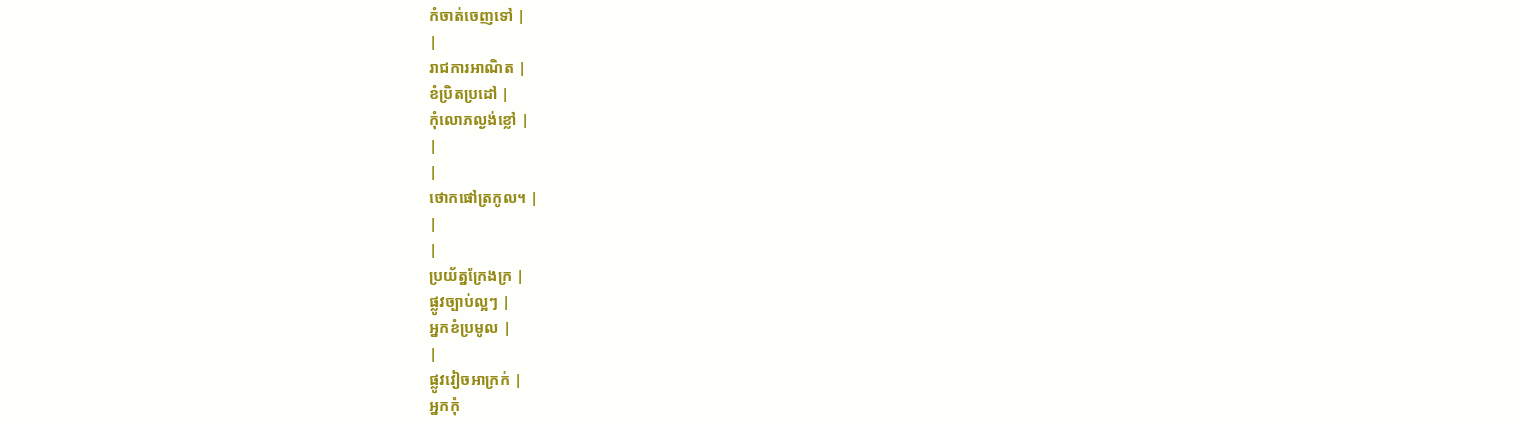កំចាត់ចេញទៅ |
|
រាជការអាណិត |
ខំប្រិតប្រដៅ |
កុំលោភល្ងង់ខ្លៅ |
|
|
ថោកផៅត្រកូល។ |
|
|
ប្រយ័ត្នក្រែងក្រ |
ផ្លូវច្បាប់ល្អៗ |
អ្នកខំប្រមូល |
|
ផ្លូវវៀចអាក្រក់ |
អ្នកកុំ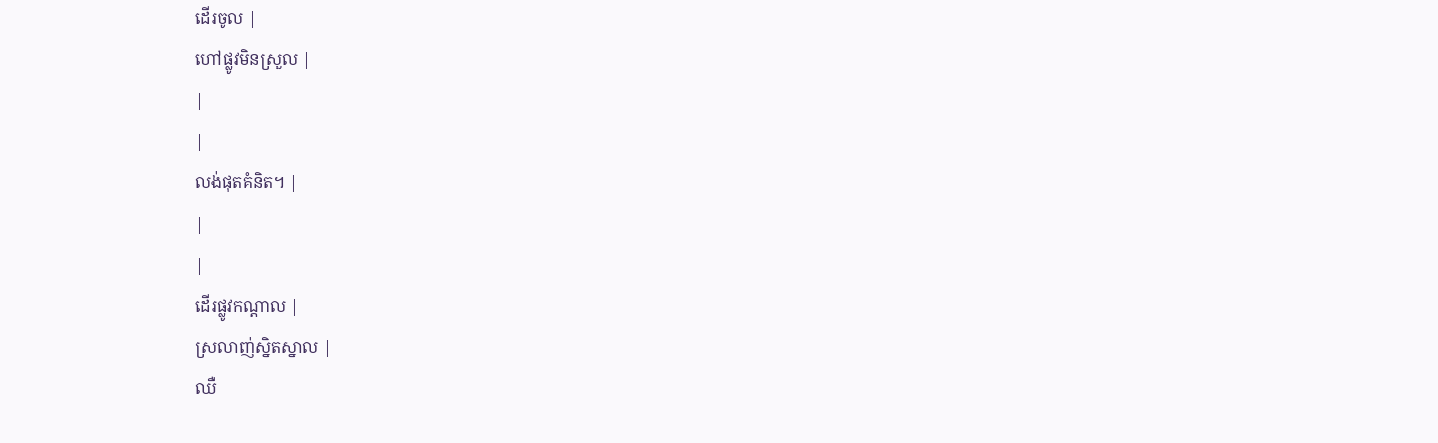ដើរចូល |
ហៅផ្លូវមិនស្រួល |
|
|
លង់ផុតគំនិត។ |
|
|
ដើរផ្លូវកណ្ដាល |
ស្រលាញ់ស្និតស្នាល |
ឈឺ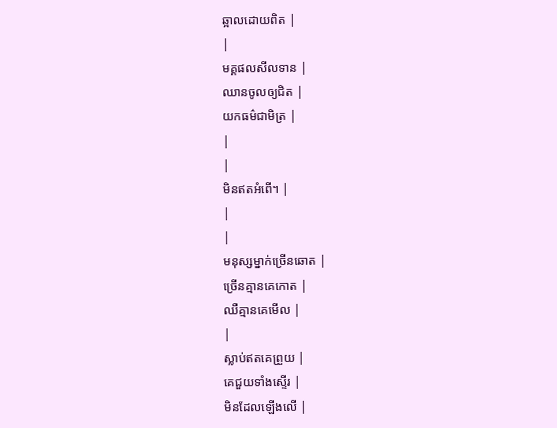ឆ្អាលដោយពិត |
|
មគ្គផលសីលទាន |
ឈានចូលឲ្យជិត |
យកធម៌ជាមិត្រ |
|
|
មិនឥតអំពើ។ |
|
|
មនុស្សម្នាក់ច្រើនឆោត |
ច្រើនគ្មានគេកោត |
ឈឺគ្មានគេមើល |
|
ស្លាប់ឥតគេព្រួយ |
គេជួយទាំងស្ទើរ |
មិនដែលឡើងលើ |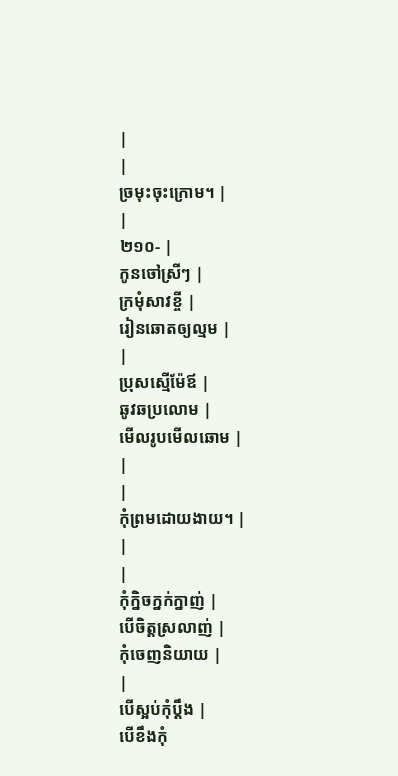|
|
ច្រមុះចុះក្រោម។ |
|
២១០- |
កូនចៅស្រីៗ |
ក្រមុំសាវខ្ចី |
រៀនឆោតឲ្យល្មម |
|
ប្រុសស្មើម៉ែឪ |
ឆូវឆប្រលោម |
មើលរូបមើលឆោម |
|
|
កុំព្រមដោយងាយ។ |
|
|
កុំក្និចក្នក់ក្នាញ់ |
បើចិត្ដស្រលាញ់ |
កុំចេញនិយាយ |
|
បើស្អប់កុំប្ដឹង |
បើខឹងកុំ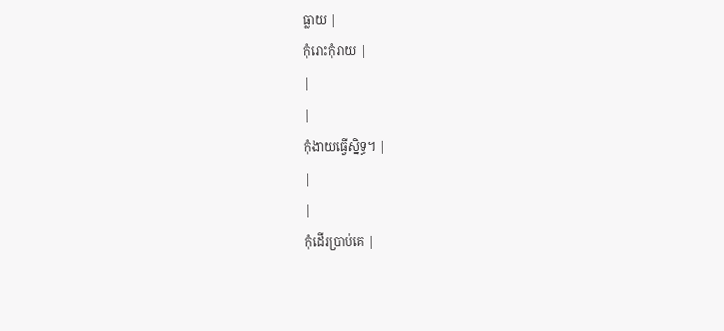ធ្លាយ |
កុំរោះកុំរាយ |
|
|
កុំងាយធ្វើស្និទ្ធ។ |
|
|
កុំដើរប្រាប់គេ |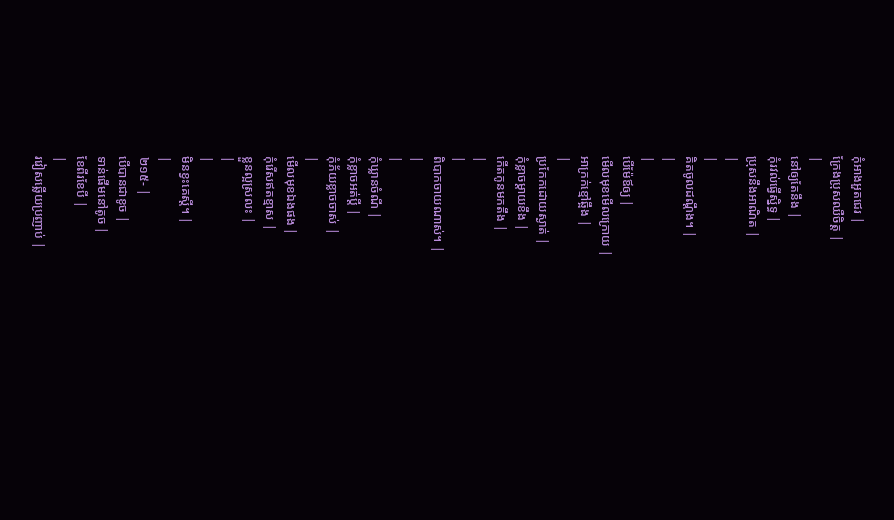កុំអាងអួតជេរ |
ក្រែងប្រុសឈឺចិត្ដ |
|
នៅឲ្យតែនឹង |
កុំរវល់ធ្វើស្និទ្ធ |
ប្រុសនឹងអាណិត |
|
|
គិតចូលដណ្ដឹង។ |
|
|
បើម៉ែឪឲ្យ |
មើលមុខមើលក្រោយ |
អាក្រក់ខ្មៅឆ្អឹង |
|
ប្រកែកដោយស្ងាត់ |
កុំខ្លាចម្ដាយខឹង |
កើតកូនមកតឹង |
|
|
ពិបាកចាយណាស់។ |
|
|
កុំឃ្លានចំណី |
កុំខ្លាចអត់ប្ដី |
កុំភ័យខ្លាចចាស់ |
|
មើលមុខឯងផង |
កុំរើសឥតខ្មាស |
ខ្លួនល្អស្រលះ |
|
|
មិនខ្វះគេស្ដី។ |
|
២១៥- |
បើបានជាខូច |
ទាន់ផើមនៅតូច |
ខែពីរខែបី |
|
រវៀសឆ្លើយប្រញាប់ |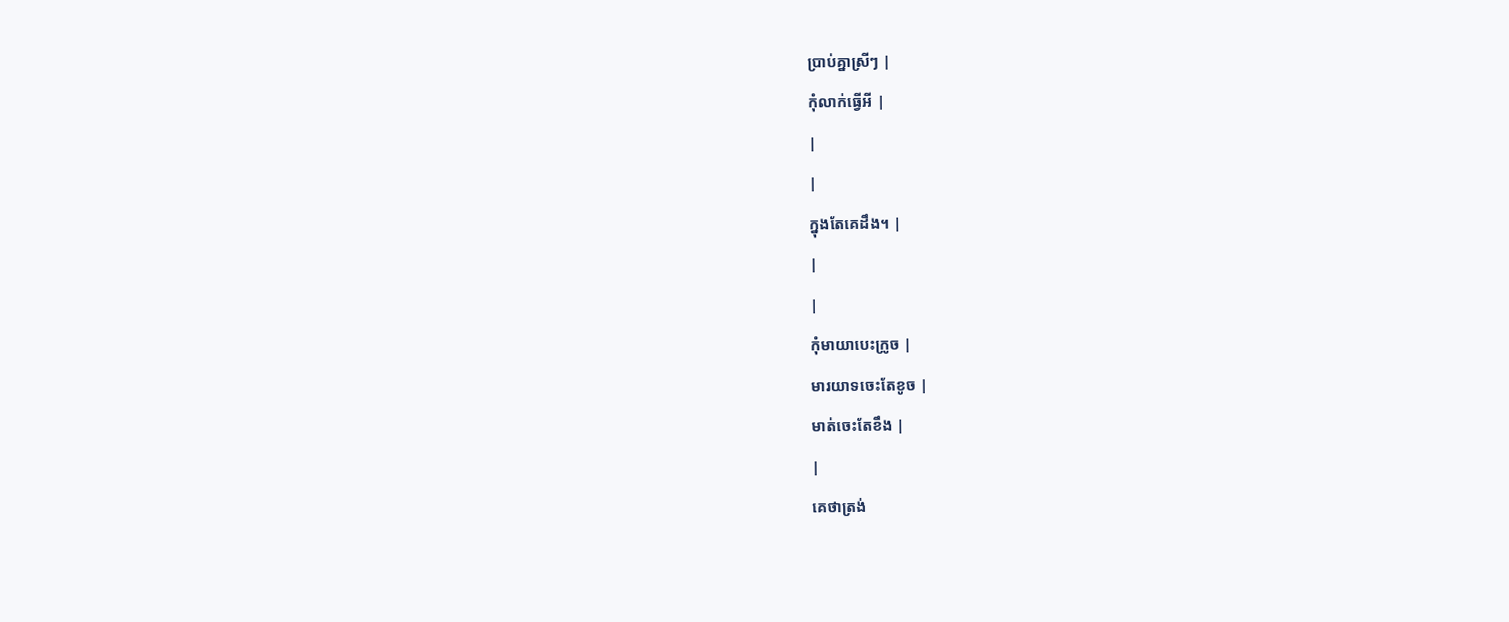ប្រាប់គ្នាស្រីៗ |
កុំលាក់ធ្វើអី |
|
|
ក្នុងតែគេដឹង។ |
|
|
កុំមាយាបេះក្រូច |
មារយាទចេះតែខូច |
មាត់ចេះតែខឹង |
|
គេថាត្រង់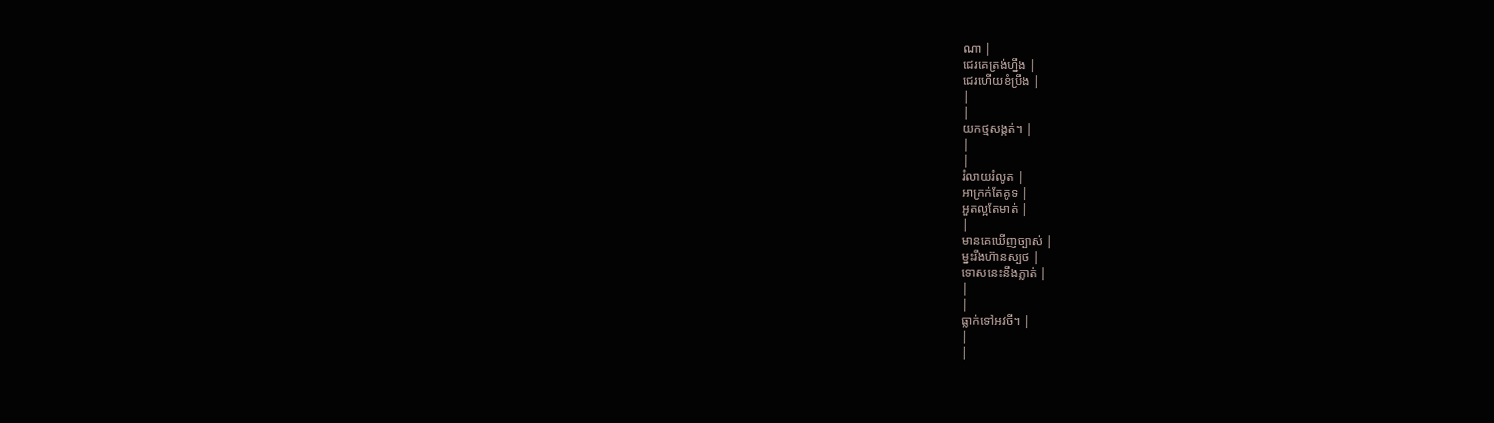ណា |
ជេរគេត្រង់ហ្នឹង |
ជេរហើយខំប្រឹង |
|
|
យកថ្មសង្កត់។ |
|
|
រំលាយរំលូត |
អាក្រក់តែគូទ |
អួតល្អតែមាត់ |
|
មានគេឃើញច្បាស់ |
ម្នះរឹងហ៊ានស្បថ |
ទោសនេះនឹងភ្លាត់ |
|
|
ធ្លាក់ទៅអវចី។ |
|
|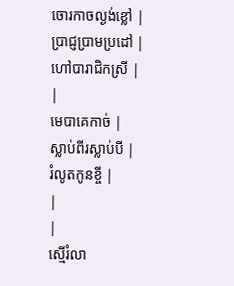ចោរកាចល្ងង់ខ្លៅ |
ប្រាជ្ញប្រាមប្រដៅ |
ហៅបារាជិកស្រី |
|
មេបាគេកាច់ |
ស្លាប់ពីរស្លាប់បី |
រំលូតកូនខ្ចី |
|
|
ស្មើរំលា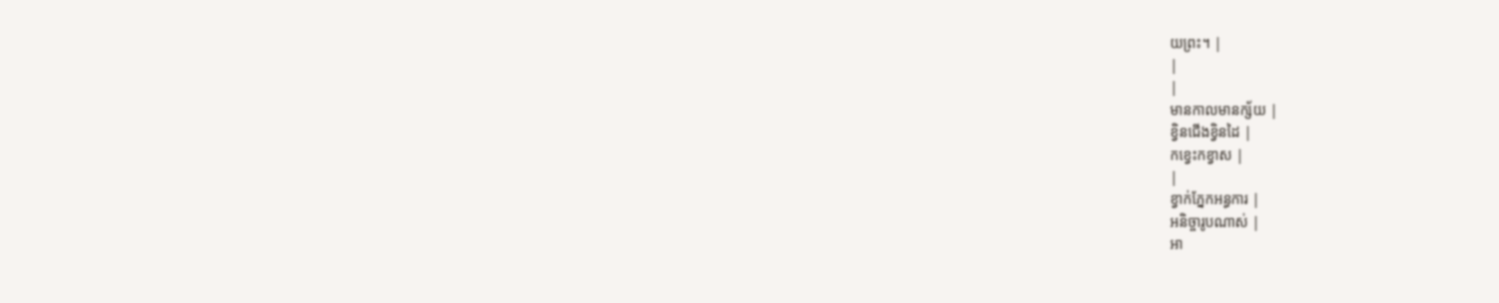យព្រះ។ |
|
|
មានកាលមានក្ស័យ |
ខ្វិនជើងខ្វិនដៃ |
កខ្វេះកខ្វាស |
|
ខ្វាក់ភ្នែកអន្ធការ |
អនិច្ចារូបណាស់ |
អា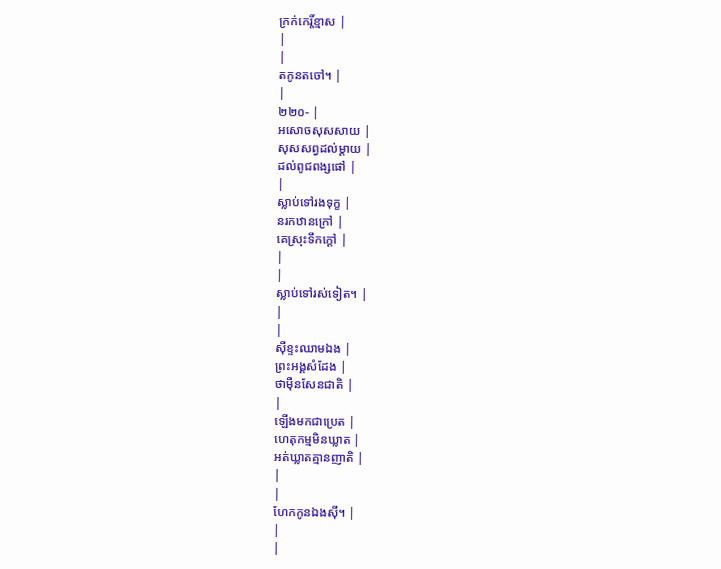ក្រក់កេរ្ដិ៍ខ្មាស |
|
|
តកូនតចៅ។ |
|
២២០- |
អសោចសុសសាយ |
សុសសព្វដល់ម្ដាយ |
ដល់ពូជពង្សផៅ |
|
ស្លាប់ទៅរងទុក្ខ |
នរកឋានក្រៅ |
គេស្រុះទឹកក្ដៅ |
|
|
ស្លាប់ទៅរស់ទៀត។ |
|
|
ស៊ីខ្ទះឈាមឯង |
ព្រះអង្គសំដែង |
ថាម៉ឺនសែនជាតិ |
|
ឡើងមកជាប្រេត |
ហេតុកម្មមិនឃ្លាត |
អត់ឃ្លាតគ្មានញាតិ |
|
|
ហែកកូនឯងស៊ី។ |
|
|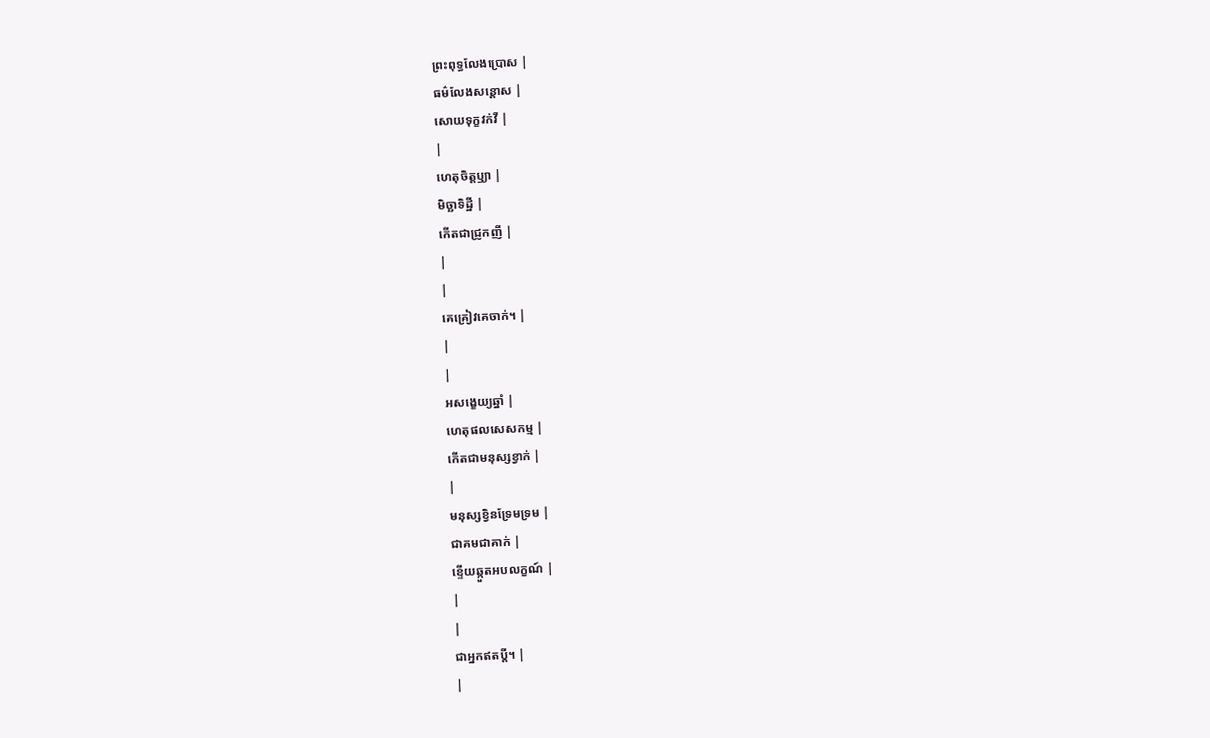ព្រះពុទ្ធលែងប្រោស |
ធម៌លែងសន្ដោស |
សោយទុក្ខវក់វី |
|
ហេតុចិត្ដឫ្យា |
មិច្ឆាទិដ្ឋី |
កើតជាជ្រូកញី |
|
|
គេគ្រៀវគេចាក់។ |
|
|
អសង្ខេយ្យឆ្នាំ |
ហេតុផលសេសកម្ម |
កើតជាមនុស្សខ្វាក់ |
|
មនុស្សខ្វិនទ្រែមទ្រម |
ជាគមជាគាក់ |
ខ្ទើយឆ្កួតអបលក្ខណ៍ |
|
|
ជាអ្នកឥតប្ដី។ |
|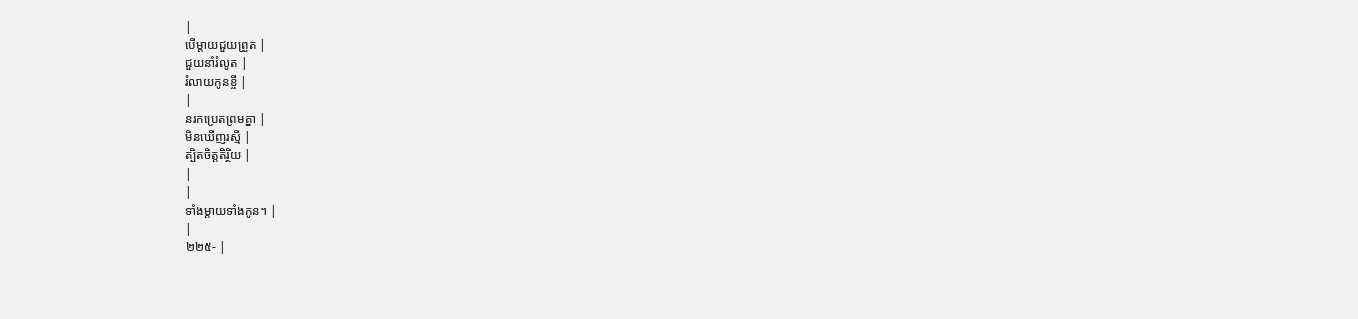|
បើម្ដាយជួយព្រួត |
ជួយនាំរំលូត |
រំលាយកូនខ្ចី |
|
នរកប្រេតព្រមគ្នា |
មិនឃើញរស្មី |
ត្បិតចិត្ដតិរ្ថិយ |
|
|
ទាំងម្ដាយទាំងកូន។ |
|
២២៥- |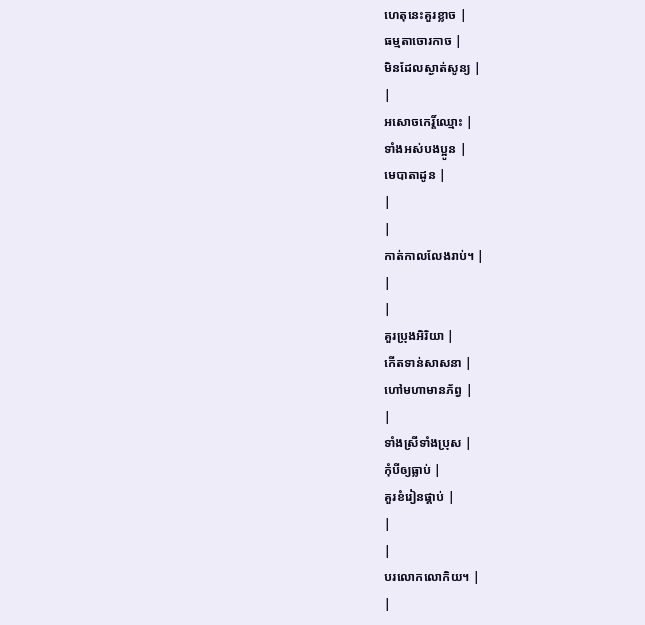ហេតុនេះគួរខ្លាច |
ធម្មតាចោរកាច |
មិនដែលស្ងាត់សូន្យ |
|
អសោចកេរ្ដិ៍ឈ្មោះ |
ទាំងអស់បងប្អូន |
មេបាតាដូន |
|
|
កាត់កាលលែងរាប់។ |
|
|
គួរប្រុងអិរិយា |
កើតទាន់សាសនា |
ហៅមហាមានភ័ព្វ |
|
ទាំងស្រីទាំងប្រុស |
កុំបីឲ្យធ្លាប់ |
គួរខំរៀនផ្គាប់ |
|
|
បរលោកលោកិយ។ |
|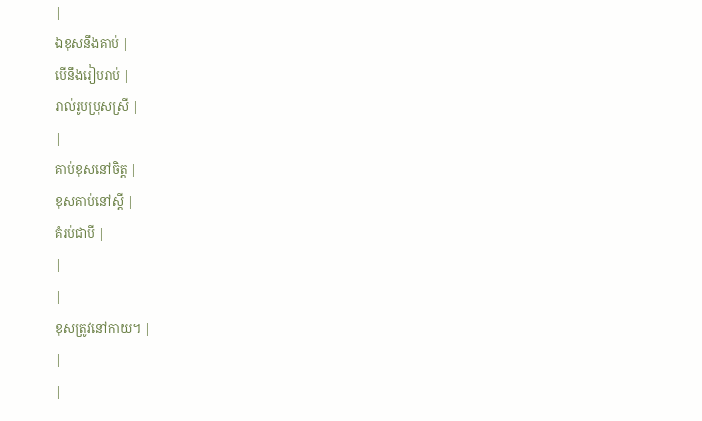|
ឯខុសនឹងគាប់ |
បើនឹងរៀបរាប់ |
រាល់រូបប្រុសស្រី |
|
គាប់ខុសនៅចិត្ដ |
ខុសគាប់នៅស្ដី |
គំរប់ជាបី |
|
|
ខុសត្រូវនៅកាយ។ |
|
|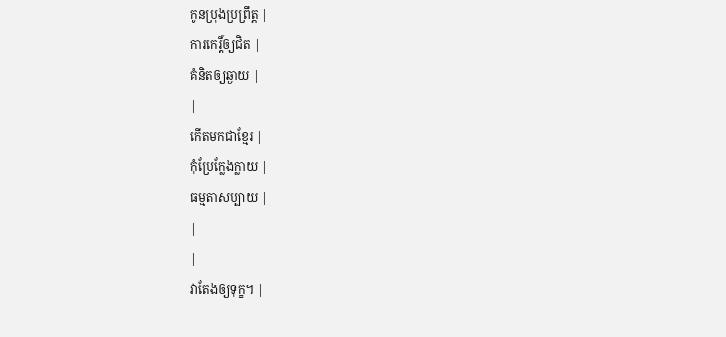កូនប្រុងប្រព្រឹត្ដ |
ការកេរ្ដិ៍ឲ្យជិត |
គំនិតឲ្យឆ្ងាយ |
|
កើតមកជាខ្មែរ |
កុំប្រែក្លែងក្លាយ |
ធម្មតាសប្បាយ |
|
|
វាតែងឲ្យទុក្ខ។ |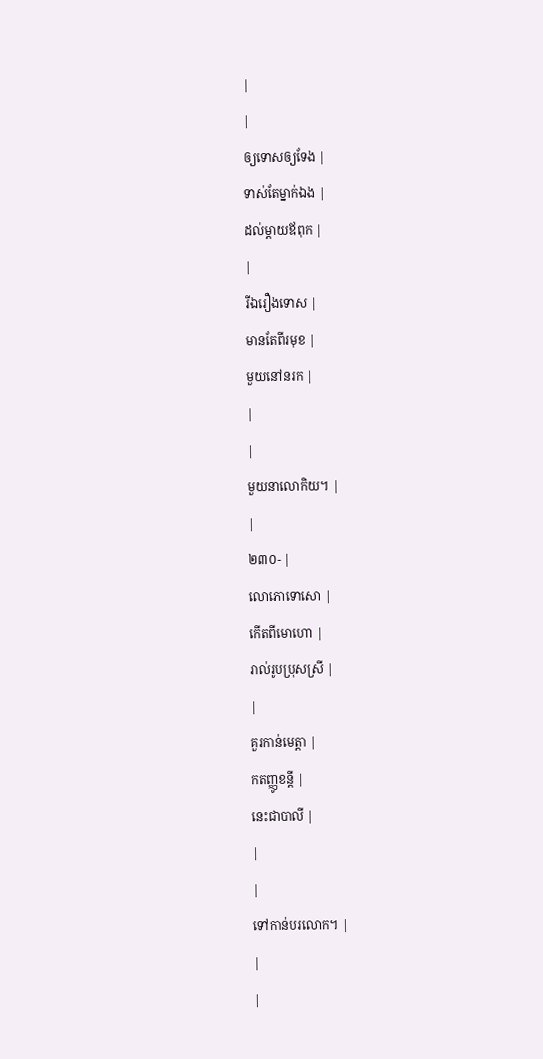|
|
ឲ្យទោសឲ្យទែង |
ទាស់តែម្នាក់ឯង |
ដល់ម្ដាយឪពុក |
|
រីឯរឿងទោស |
មានតែពីរមុខ |
មួយនៅនរក |
|
|
មួយនាលោកិយ។ |
|
២៣០- |
លោភោទោសោ |
កើតពីមោហោ |
រាល់រូបប្រុសស្រី |
|
គួរកាន់មេត្ដា |
កតញ្ញូខន្ដី |
នេះជាបាលី |
|
|
ទៅកាន់បរលោក។ |
|
|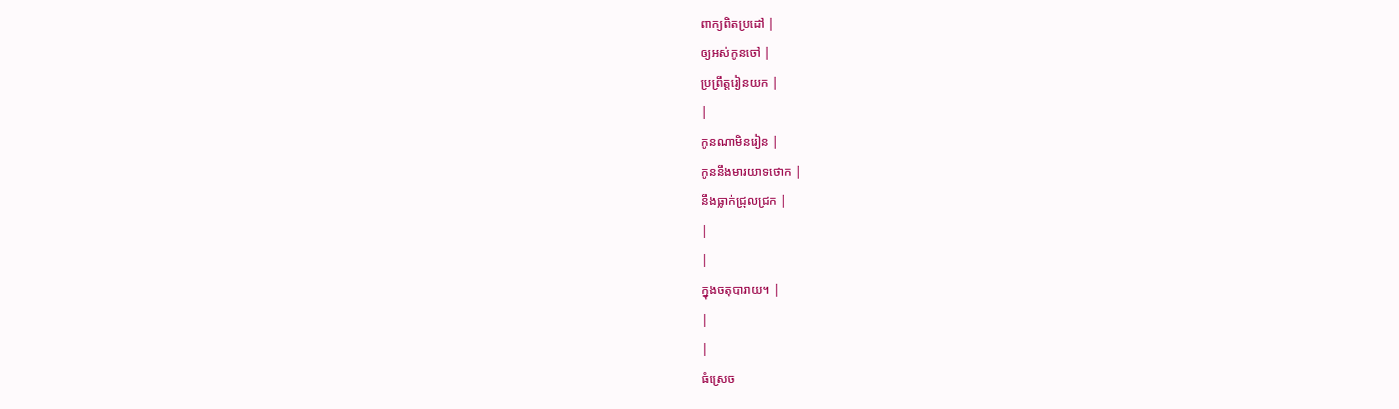ពាក្យពិតប្រដៅ |
ឲ្យអស់កូនចៅ |
ប្រព្រឹត្ដរៀនយក |
|
កូនណាមិនរៀន |
កូននឹងមារយាទថោក |
នឹងធ្លាក់ជ្រុលជ្រក |
|
|
ក្នុងចតុបារាយ។ |
|
|
ធំស្រេច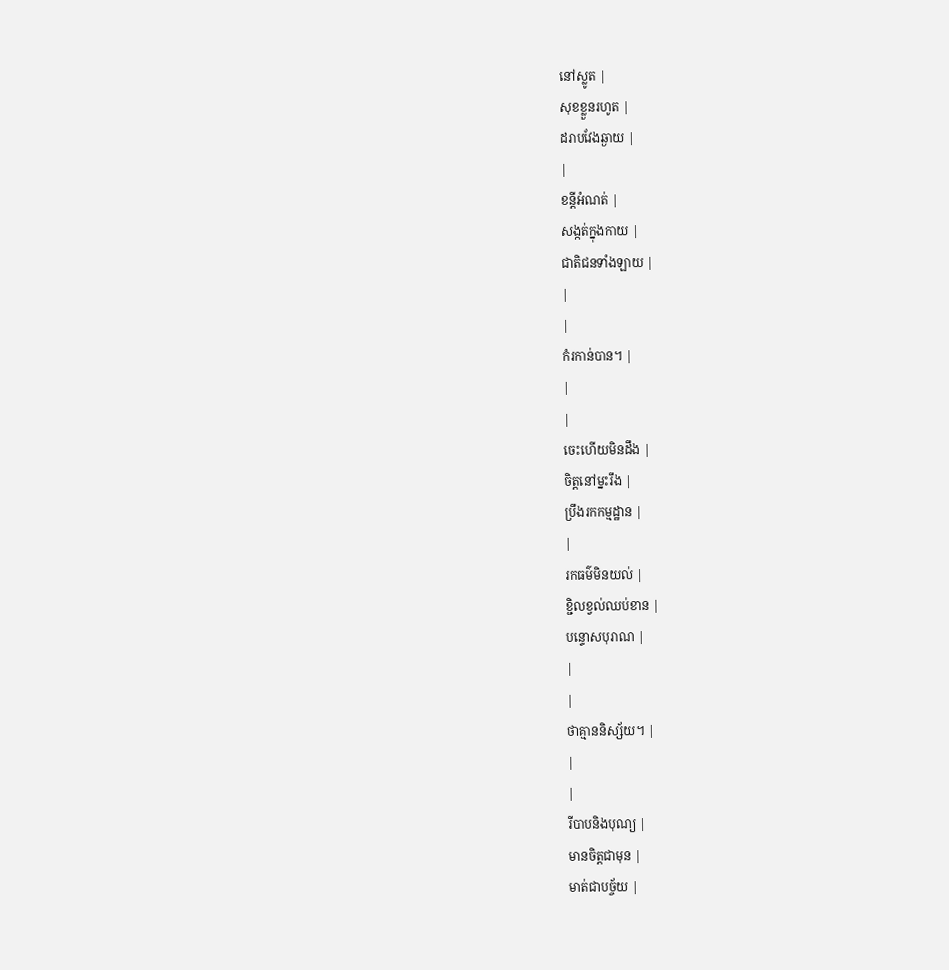នៅស្លូត |
សុខខ្លួនរហូត |
ដរាបវែងឆ្ងាយ |
|
ខន្ដីអំណត់ |
សង្កត់ក្នុងកាយ |
ជាតិជនទាំងឡាយ |
|
|
កំរកាន់បាន។ |
|
|
ចេះហើយមិនដឹង |
ចិត្ដនៅម្នះរឹង |
ប្រឹងរកកម្មដ្ឋាន |
|
រកធម៌មិនយល់ |
ខ្ជិលខ្វល់ឈប់ខាន |
បន្ទោសបុរាណ |
|
|
ថាគ្មាននិស្ស័យ។ |
|
|
រីបាបនិងបុណ្យ |
មានចិត្ដជាមុន |
មាត់ជាបច្ច័យ |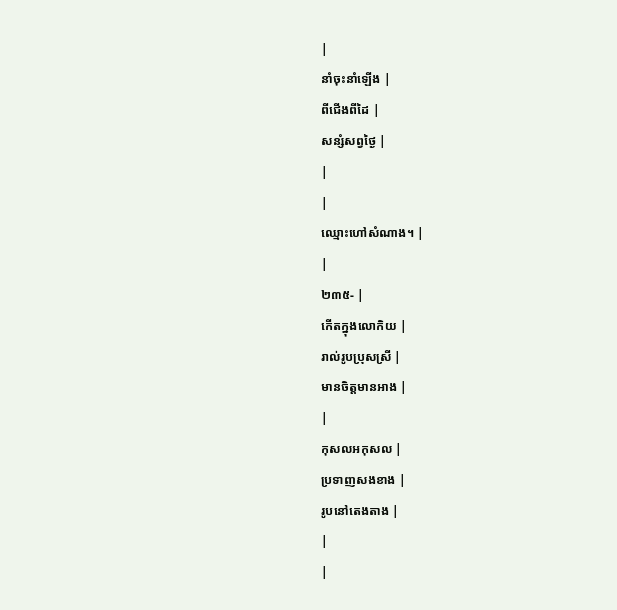|
នាំចុះនាំឡើង |
ពីជើងពីដៃ |
សន្សំសព្វថ្ងៃ |
|
|
ឈ្មោះហៅសំណាង។ |
|
២៣៥- |
កើតក្នុងលោកិយ |
រាល់រូបប្រុសស្រី |
មានចិត្ដមានអាង |
|
កុសលអកុសល |
ប្រទាញសងខាង |
រូបនៅតេងតាង |
|
|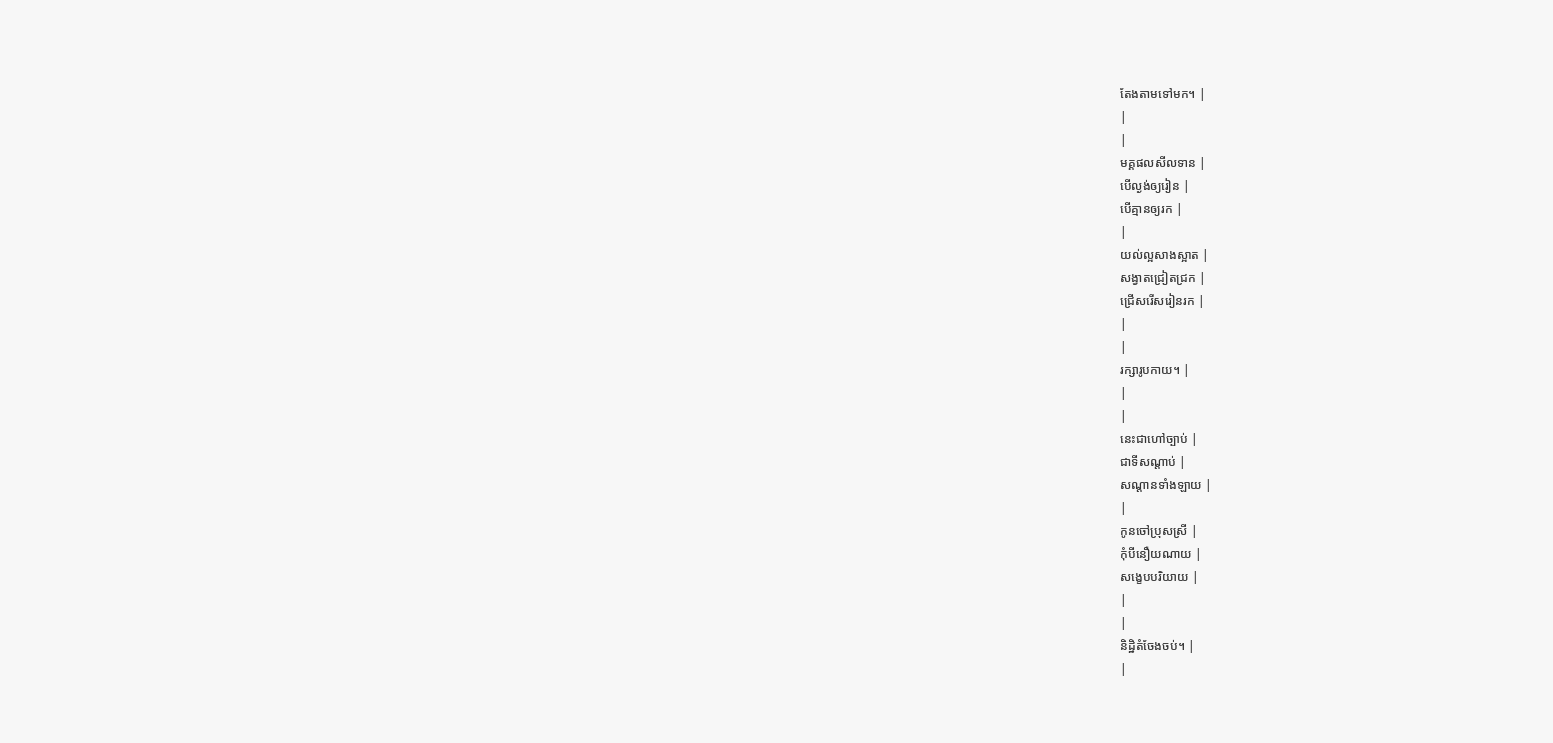តែងតាមទៅមក។ |
|
|
មគ្គផលសីលទាន |
បើល្ងង់ឲ្យរៀន |
បើគ្មានឲ្យរក |
|
យល់ល្អសាងស្អាត |
សង្វាតជ្រៀតជ្រក |
ជ្រើសរើសរៀនរក |
|
|
រក្សារូបកាយ។ |
|
|
នេះជាហៅច្បាប់ |
ជាទីសណ្ដាប់ |
សណ្ដានទាំងឡាយ |
|
កូនចៅប្រុសស្រី |
កុំបីនឿយណាយ |
សង្ខេបបរិយាយ |
|
|
និដ្ឋិតំចែងចប់។ |
|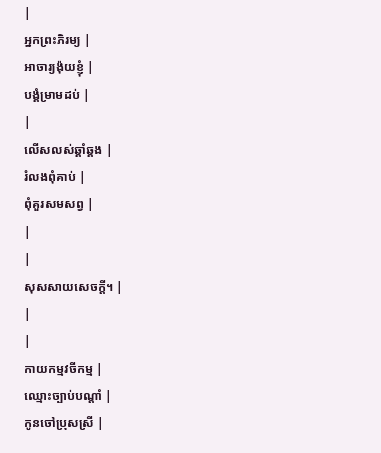|
អ្នកព្រះភិរម្យ |
អាចារ្យង៉ុយខ្ញុំ |
បង្គំម្រាមដប់ |
|
លើសលស់ឆ្គាំឆ្គង |
រំលងពុំគាប់ |
ពុំគួរសមសព្វ |
|
|
សុសសាយសេចក្ដី។ |
|
|
កាយកម្មវចីកម្ម |
ឈ្មោះច្បាប់បណ្ដាំ |
កូនចៅប្រុសស្រី |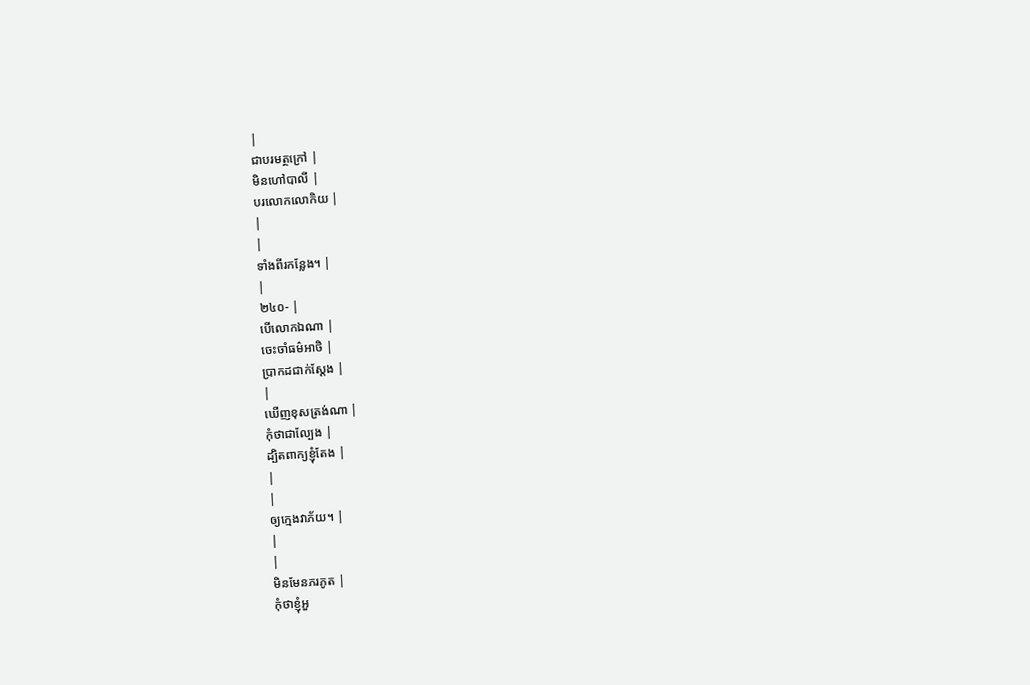|
ជាបរមត្ថក្រៅ |
មិនហៅបាលី |
បរលោកលោកិយ |
|
|
ទាំងពីរកន្លែង។ |
|
២៤០- |
បើលោកឯណា |
ចេះចាំធម៌អាថិ |
ប្រាកដជាក់ស្ដែង |
|
ឃើញខុសត្រង់ណា |
កុំថាជាល្បែង |
ដ្បិតពាក្យខ្ញុំតែង |
|
|
ឲ្យក្មេងវាភ័យ។ |
|
|
មិនមែនភរភូត |
កុំថាខ្ញុំអួ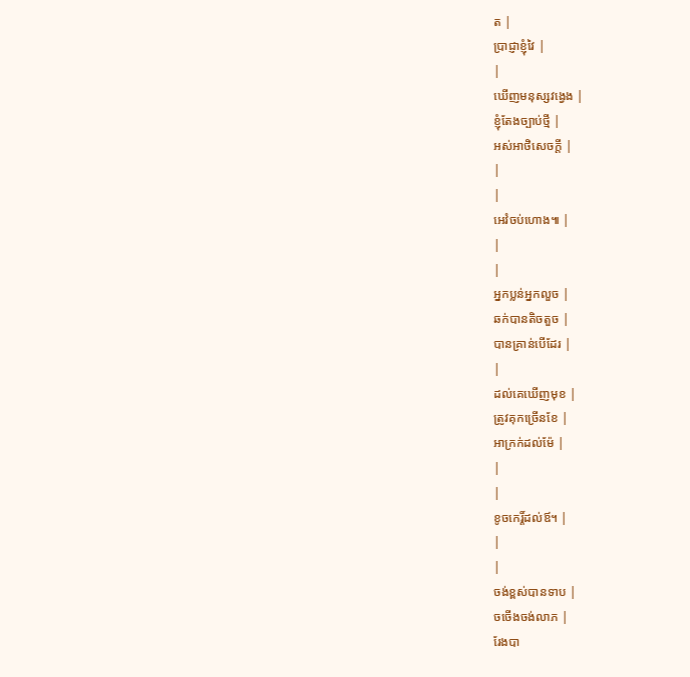ត |
ប្រាជ្ញាខ្ញុំវៃ |
|
ឃើញមនុស្សវង្វេង |
ខ្ញុំតែងច្បាប់ថ្មី |
អស់អាថិសេចក្ដី |
|
|
អេវំចប់ហោង៕ |
|
|
អ្នកប្លន់អ្នកលួច |
ឆក់បានតិចតួច |
បានគ្រាន់បើដែរ |
|
ដល់គេឃើញមុខ |
ត្រូវគុកច្រើនខែ |
អាក្រក់ដល់ម៉ែ |
|
|
ខូចកេរ្ដិ៍ដល់ឪ។ |
|
|
ចង់ខ្ពស់បានទាប |
ចចើងចង់លាភ |
រែងបា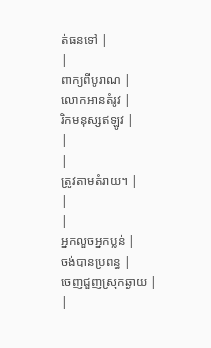ត់ធនទៅ |
|
ពាក្យពីបូរាណ |
លោកអានតំរូវ |
រិកមនុស្សឥឡូវ |
|
|
ត្រូវតាមតំរាយ។ |
|
|
អ្នកលួចអ្នកប្លន់ |
ចង់បានប្រពន្ធ |
ចេញជួញស្រុកឆ្ងាយ |
|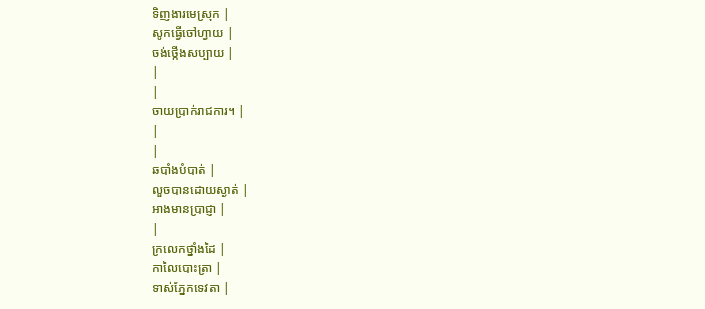ទិញងារមេស្រុក |
សូកធ្វើចៅហ្វាយ |
ចង់ថ្កើងសប្បាយ |
|
|
ចាយប្រាក់រាជការ។ |
|
|
ឆបាំងបំបាត់ |
លួចបានដោយស្ងាត់ |
អាងមានប្រាជ្ញា |
|
ក្រលេកថ្នាំងដៃ |
កាលៃបោះត្រា |
ទាស់ភ្នែកទេវតា |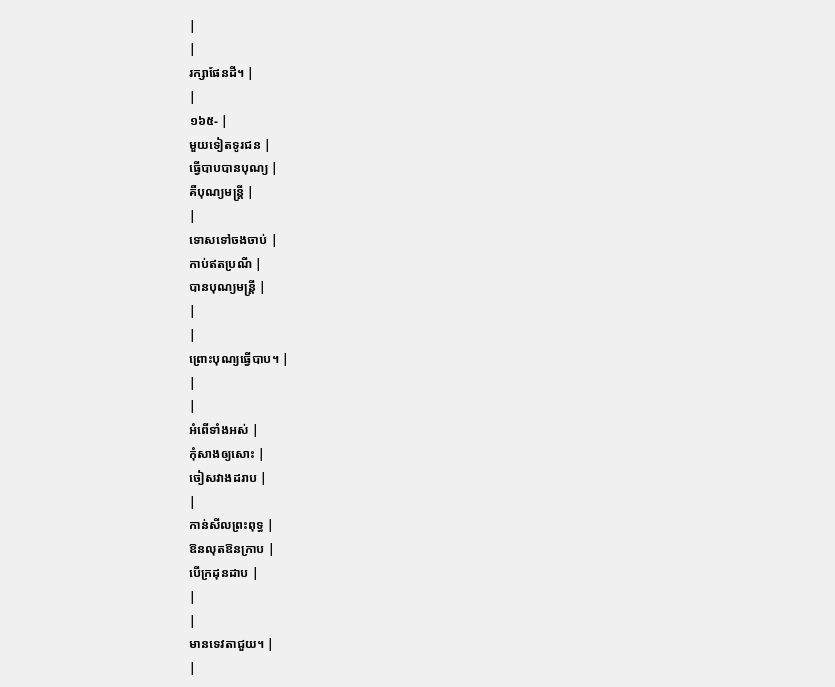|
|
រក្សាផែនដី។ |
|
១៦៥- |
មួយទៀតទូរជន |
ធ្វើបាបបានបុណ្យ |
គឺបុណ្យមន្រ្ដី |
|
ទោសទៅចងចាប់ |
កាប់ឥតប្រណី |
បានបុណ្យមន្រ្ដី |
|
|
ព្រោះបុណ្យធ្វើបាប។ |
|
|
អំពើទាំងអស់ |
កុំសាងឲ្យសោះ |
ចៀសវាងដរាប |
|
កាន់សីលព្រះពុទ្ធ |
ឱនលុតឱនក្រាប |
បើក្រដុនដាប |
|
|
មានទេវតាជួយ។ |
|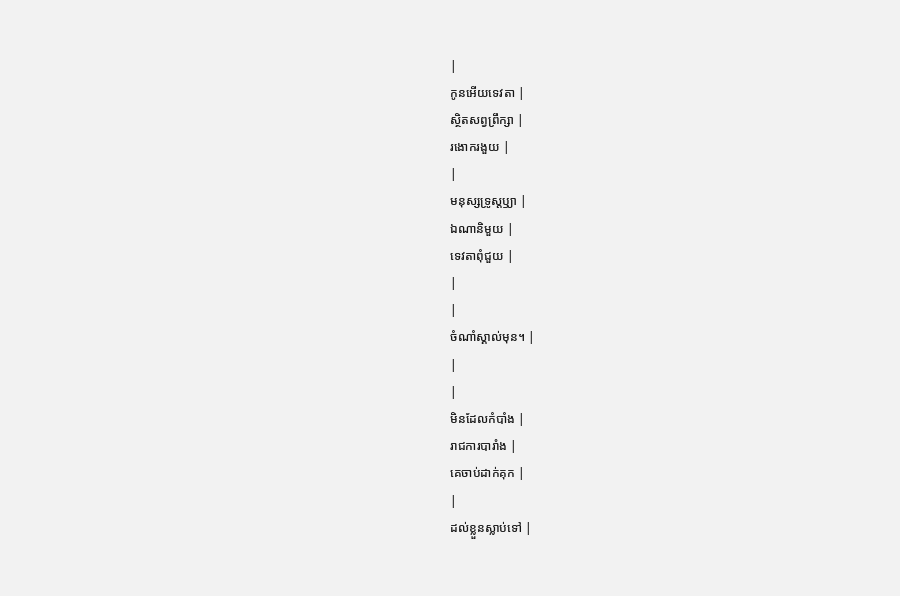|
កូនអើយទេវតា |
ស្ថិតសព្វព្រឹក្សា |
រងោករងួយ |
|
មនុស្សទ្រូស្ដឫ្យា |
ឯណានិមួយ |
ទេវតាពុំជួយ |
|
|
ចំណាំស្គាល់មុន។ |
|
|
មិនដែលកំបាំង |
រាជការបារាំង |
គេចាប់ដាក់គុក |
|
ដល់ខ្លួនស្លាប់ទៅ |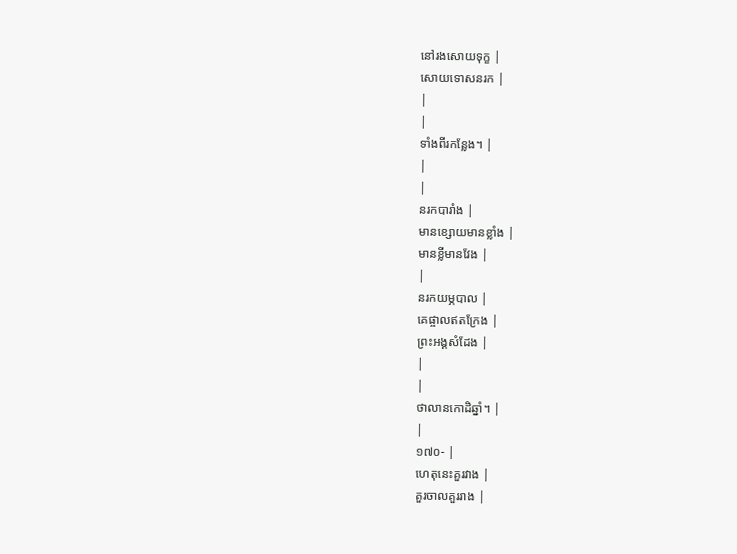នៅរងសោយទុក្ខ |
សោយទោសនរក |
|
|
ទាំងពីរកន្លែង។ |
|
|
នរកបារាំង |
មានខ្សោយមានខ្លាំង |
មានខ្លីមានវែង |
|
នរកយម្ភបាល |
គេផ្ចាលឥតក្រែង |
ព្រះអង្គសំដែង |
|
|
ថាលានកោដិឆ្នាំ។ |
|
១៧០- |
ហេតុនេះគួរវាង |
គួរចាលគួររាង |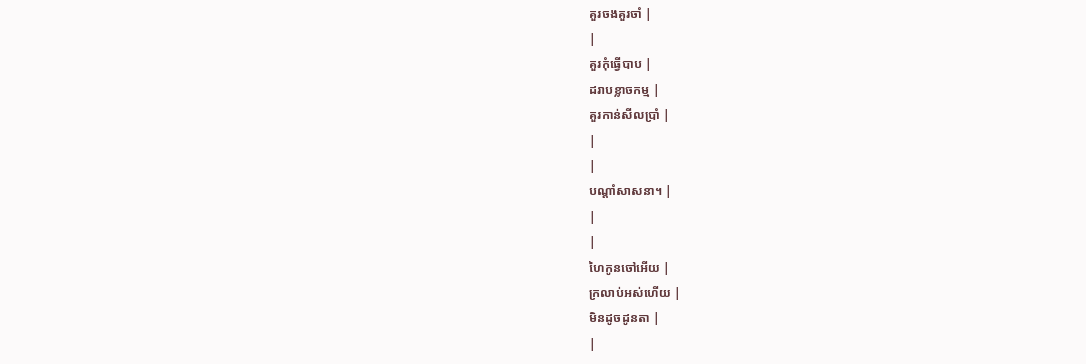គួរចងគួរចាំ |
|
គួរកុំធ្វើបាប |
ដរាបខ្លាចកម្ម |
គួរកាន់សីលប្រាំ |
|
|
បណ្ដាំសាសនា។ |
|
|
ហៃកូនចៅអើយ |
ក្រលាប់អស់ហើយ |
មិនដូចដូនតា |
|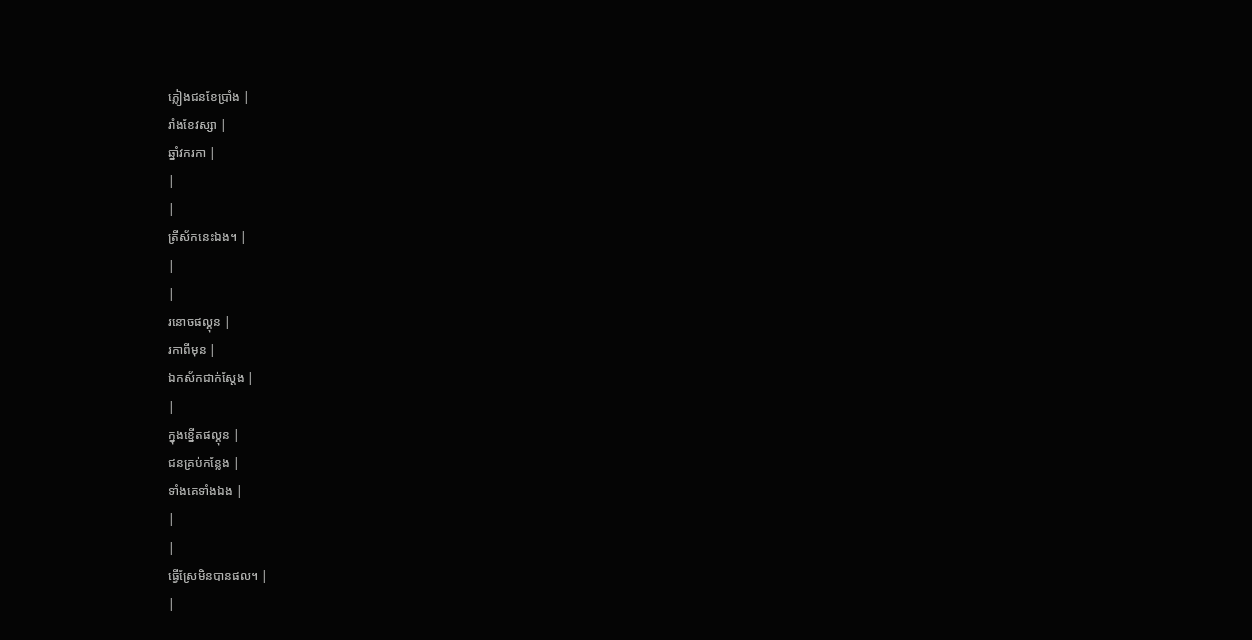ភ្លៀងជនខែប្រាំង |
រាំងខែវស្សា |
ឆ្នាំវករកា |
|
|
ត្រីស័កនេះឯង។ |
|
|
រនោចផល្គុន |
រកាពីមុន |
ឯកស័កជាក់ស្ដែង |
|
ក្នុងខ្នើតផល្គុន |
ជនគ្រប់កន្លែង |
ទាំងគេទាំងឯង |
|
|
ធ្វើស្រែមិនបានផល។ |
|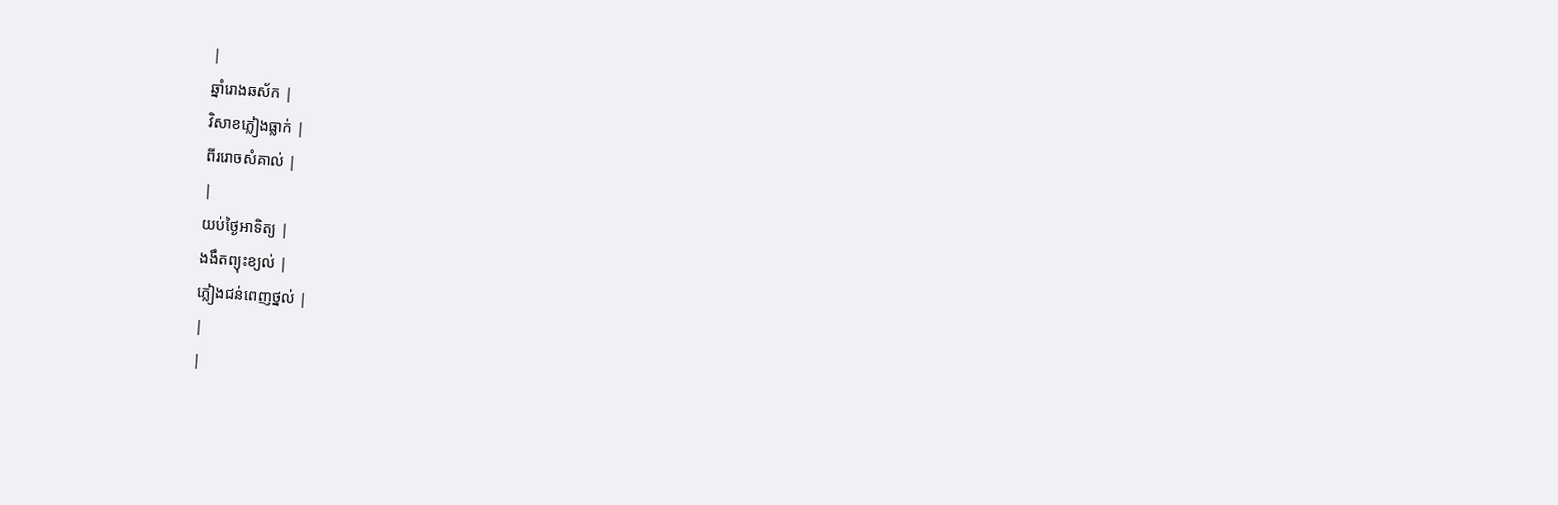|
ឆ្នាំរោងឆស័ក |
វិសាខភ្លៀងធ្លាក់ |
ពីររោចសំគាល់ |
|
យប់ថ្ងៃអាទិត្យ |
ងងឹតព្យុះខ្យល់ |
ភ្លៀងជន់ពេញថ្នល់ |
|
|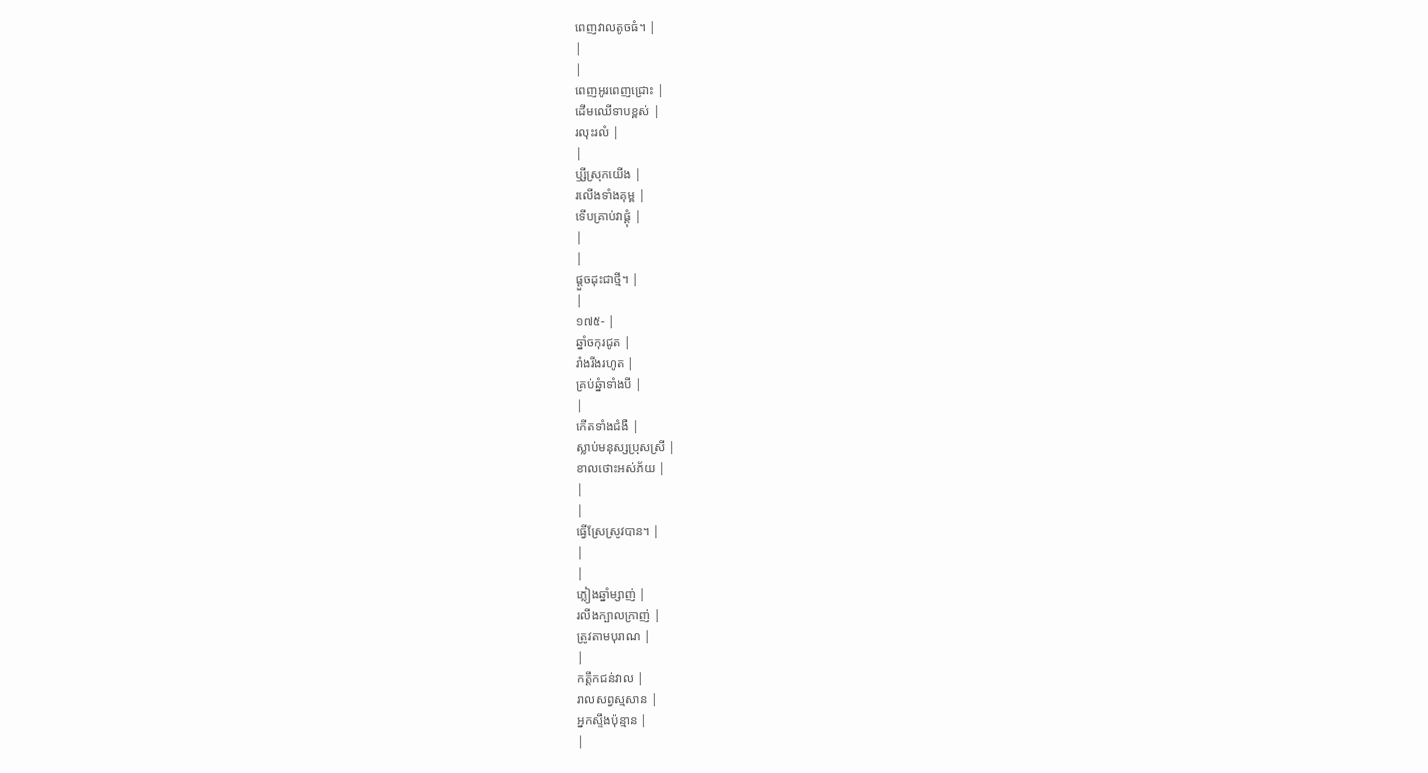ពេញវាលតូចធំ។ |
|
|
ពេញអូរពេញជ្រោះ |
ដើមឈើទាបខ្ពស់ |
រលុះរលំ |
|
ឫ្សីស្រុកយើង |
រលើងទាំងគុម្ព |
ទើបគ្រាប់វាផ្ដុំ |
|
|
ផ្ដួចដុះជាថ្មី។ |
|
១៧៥- |
ឆ្នាំចកុរជូត |
រាំងរីងរហូត |
គ្រប់ឆ្នំាទាំងបី |
|
កើតទាំងជំងឺ |
ស្លាប់មនុស្សប្រុសស្រី |
ខាលថោះអស់ភ័យ |
|
|
ធ្វើស្រែស្រូវបាន។ |
|
|
ភ្លៀងឆ្នាំម្សាញ់ |
រលីងក្បាលក្រាញ់ |
ត្រូវតាមបុរាណ |
|
កត្ដឹកជន់វាល |
រាលសព្វស្មសាន |
អ្នកស្ទឹងប៉ុន្មាន |
|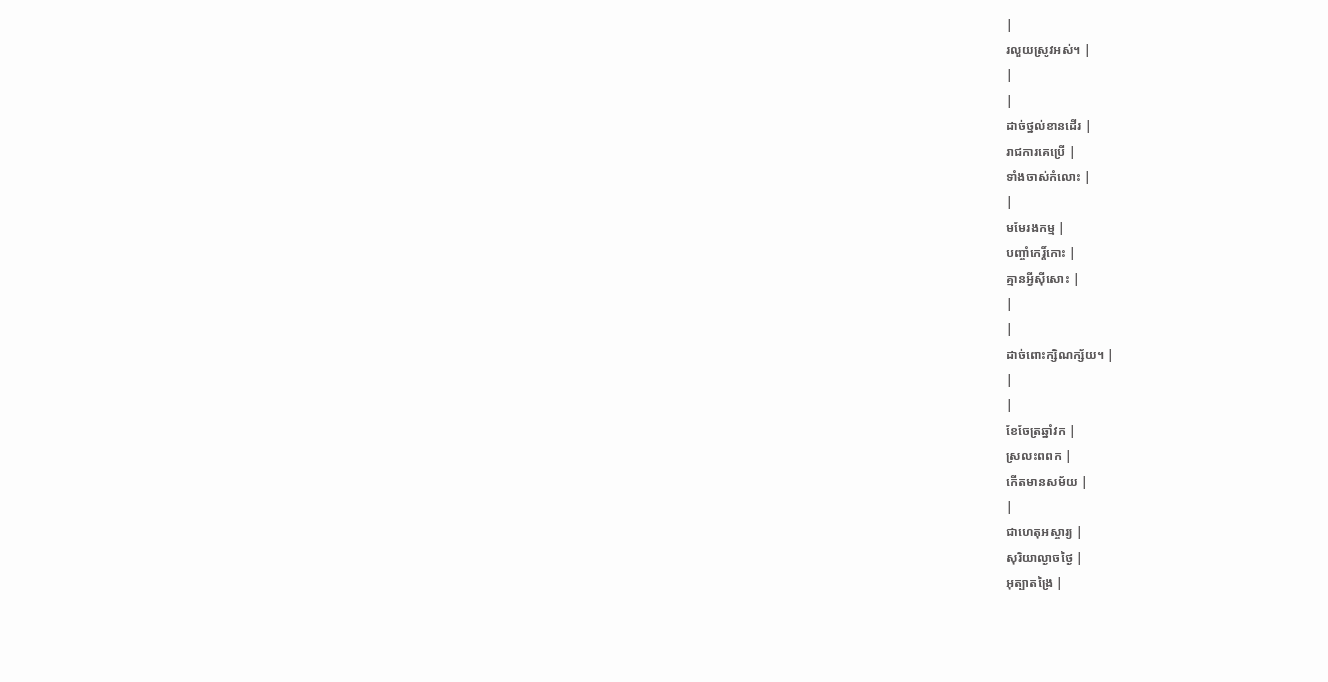|
រលួយស្រូវអស់។ |
|
|
ដាច់ថ្នល់ខានដើរ |
រាជការគេប្រើ |
ទាំងចាស់កំលោះ |
|
មមែរងកម្ម |
បញ្ចាំកេរ្ដិ៍កោះ |
គ្មានអ្វីស៊ីសោះ |
|
|
ដាច់ពោះក្សិណក្ស័យ។ |
|
|
ខែចែត្រឆ្នាំវក |
ស្រលះពពក |
កើតមានសម័យ |
|
ជាហេតុអស្ចារ្យ |
សុរិយាល្ងាចថ្ងៃ |
អុត្បាតង្រៃ |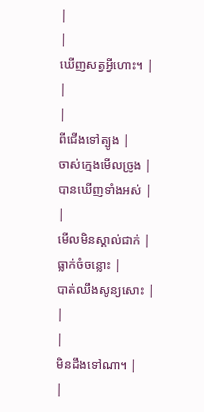|
|
ឃើញសត្វអ្វីហោះ។ |
|
|
ពីជើងទៅត្បូង |
ចាស់ក្មេងមើលច្រូង |
បានឃើញទាំងអស់ |
|
មើលមិនស្គាល់ជាក់ |
ធ្លាក់ចំចន្លោះ |
បាត់ឈឹងសូន្យសោះ |
|
|
មិនដឹងទៅណា។ |
|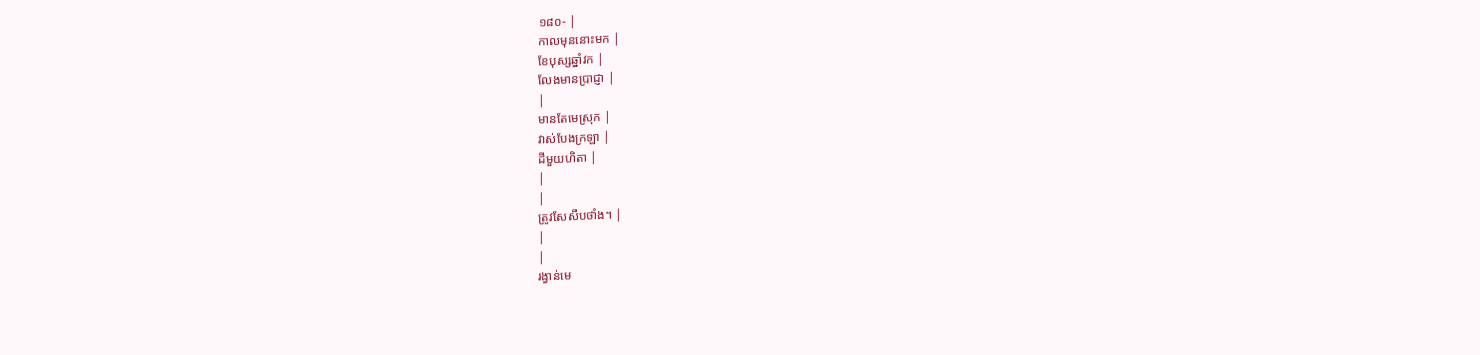១៨០- |
កាលមុននោះមក |
ខែបុស្សឆ្នាំវក |
លែងមានប្រាជ្ញា |
|
មានតែមេស្រុក |
វាស់បែងក្រឡា |
ដីមួយហិតា |
|
|
ត្រូវសែសឹបថាំង។ |
|
|
រង្វាន់មេ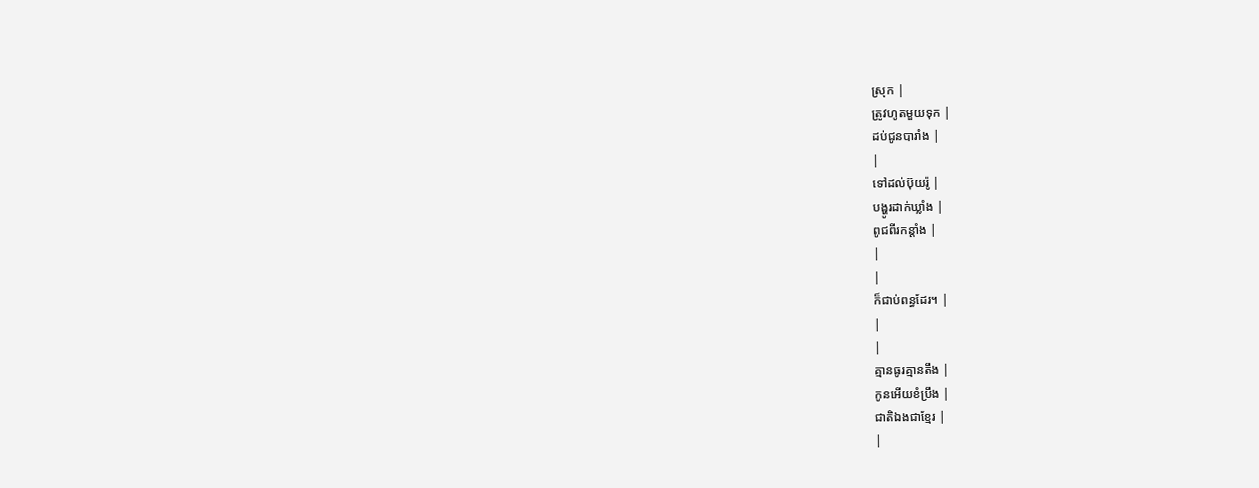ស្រុក |
ត្រូវហូតមួយទុក |
ដប់ជូនបារាំង |
|
ទៅដល់ប៊ុយរ៉ូ |
បង្ហូរដាក់ឃ្លាំង |
ពូជពីរកន្ដាំង |
|
|
ក៏ជាប់ពន្ធដែរ។ |
|
|
គ្មានធូរគ្មានតឹង |
កូនអើយខំប្រឹង |
ជាតិឯងជាខ្មែរ |
|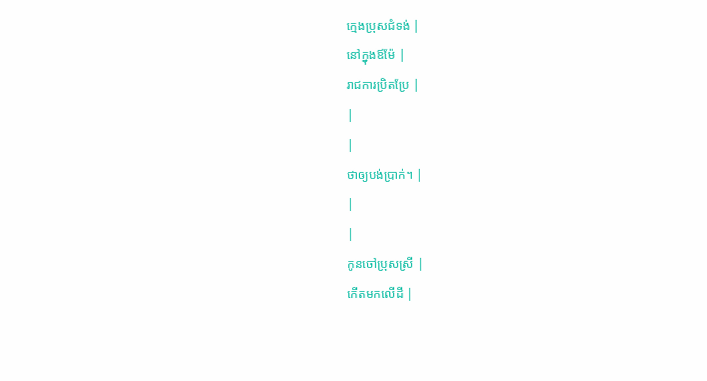ក្មេងប្រុសជំទង់ |
នៅក្នុងឪម៉ែ |
រាជការប្រិតប្រែ |
|
|
ថាឲ្យបង់ប្រាក់។ |
|
|
កូនចៅប្រុសស្រី |
កើតមកលើដី |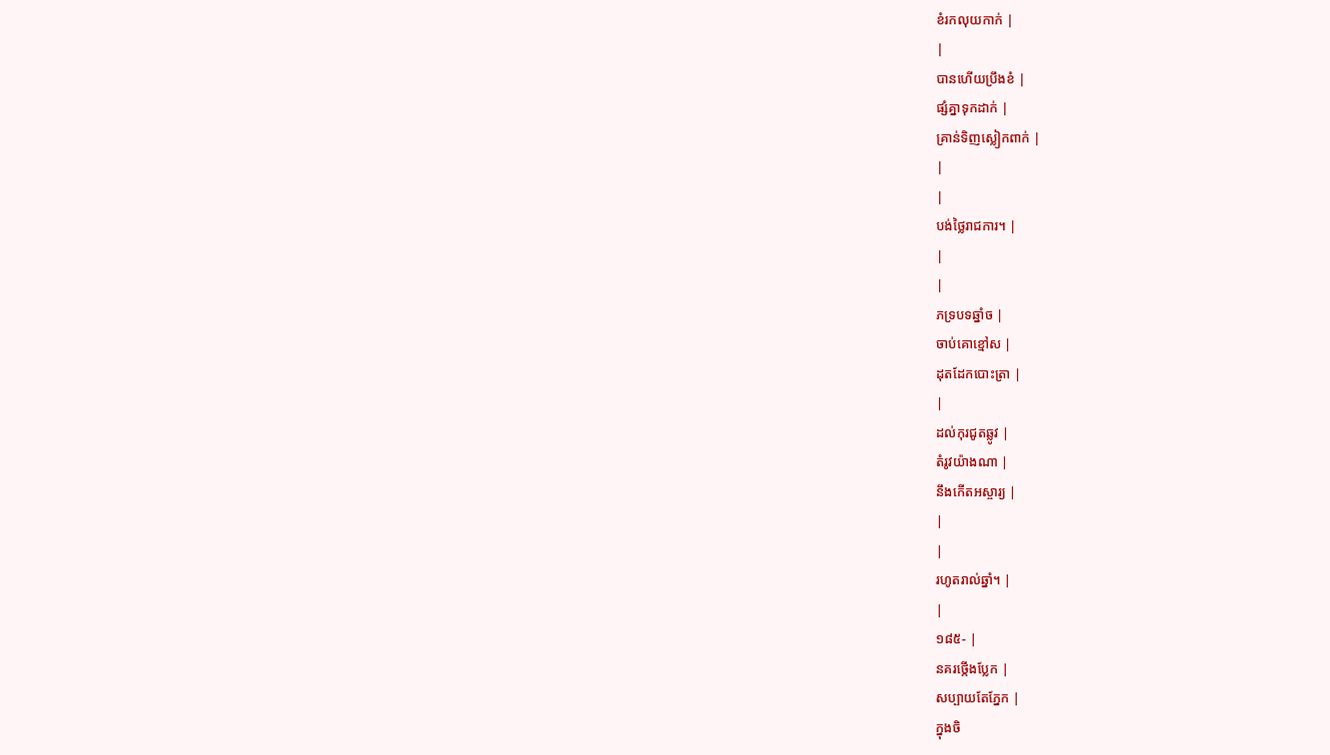ខំរកលុយកាក់ |
|
បានហើយប្រឹងខំ |
ផ្សំគ្នាទុកដាក់ |
គ្រាន់ទិញស្លៀកពាក់ |
|
|
បង់ថ្លៃរាជការ។ |
|
|
ភទ្របទឆ្នាំច |
ចាប់គោខ្មៅស |
ដុតដែកបោះត្រា |
|
ដល់កុរជូតឆ្លូវ |
តំរូវយ៉ាងណា |
នឹងកើតអស្ចារ្យ |
|
|
រហូតរាល់ឆ្នាំ។ |
|
១៨៥- |
នគរថ្កើងប្លែក |
សប្បាយតែភ្នែក |
ក្នុងចិ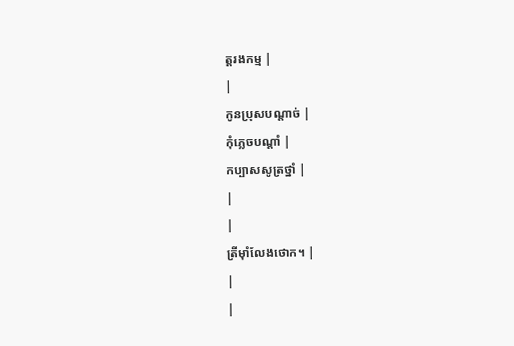ត្ដរងកម្ម |
|
កូនប្រុសបណ្ដាច់ |
កុំភ្លេចបណ្ដាំ |
កប្បាសសូត្រថ្នាំ |
|
|
ត្រីម៉ាំលែងថោក។ |
|
|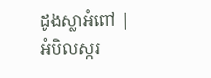ដូងស្លាអំពៅ |
អំបិលស្ករ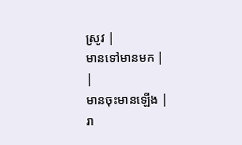ស្រូវ |
មានទៅមានមក |
|
មានចុះមានឡើង |
រា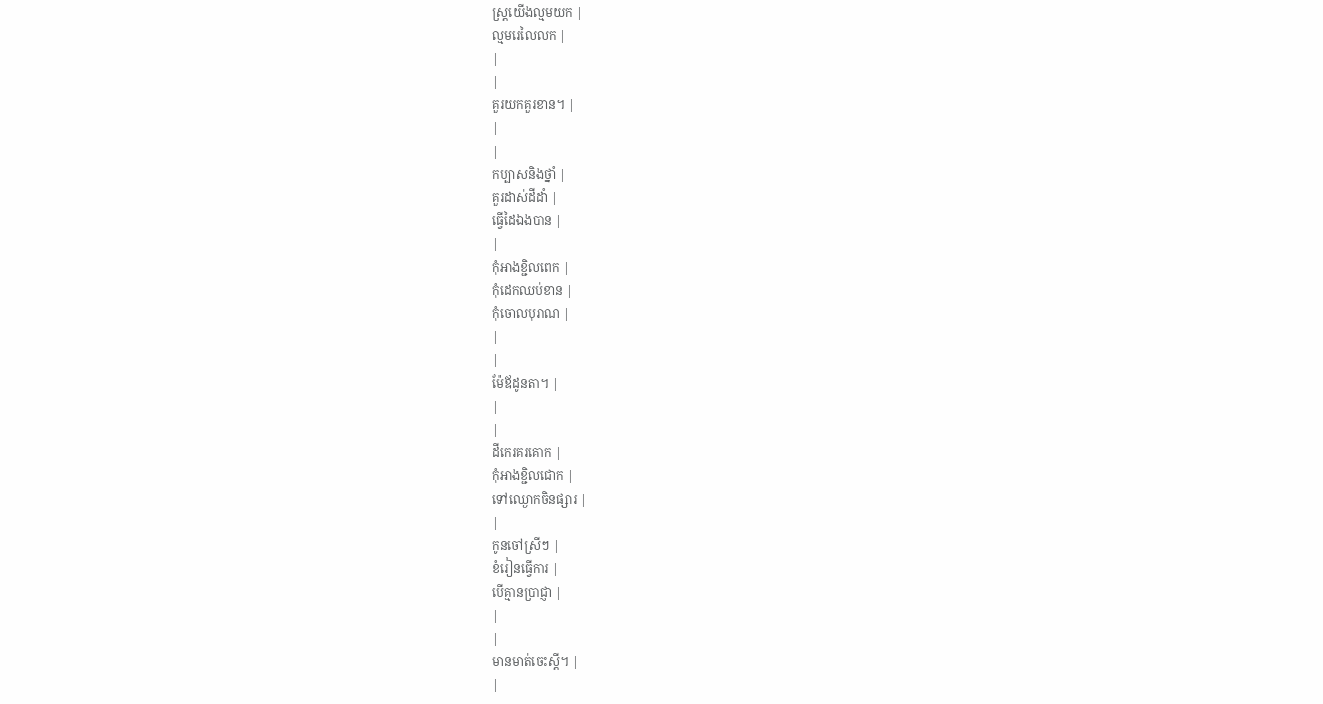ស្រ្ដយើងល្មមយក |
ល្មមរេលៃលក |
|
|
គួរយកគួរខាន។ |
|
|
កប្បាសនិងថ្នាំ |
គួរដាស់ដីដាំ |
ធ្វើដៃឯងបាន |
|
កុំអាងខ្ជិលពេក |
កុំដេកឈប់ខាន |
កុំចោលបុរាណ |
|
|
ម៉ែឪដូនតា។ |
|
|
ដីកេរគរគោក |
កុំអាងខ្ជិលជោក |
ទៅឈ្ងោកចិនផ្សារ |
|
កូនចៅស្រីៗ |
ខំរៀនធ្វើការ |
បើគ្មានប្រាជ្ញា |
|
|
មានមាត់ចេះស្ដី។ |
|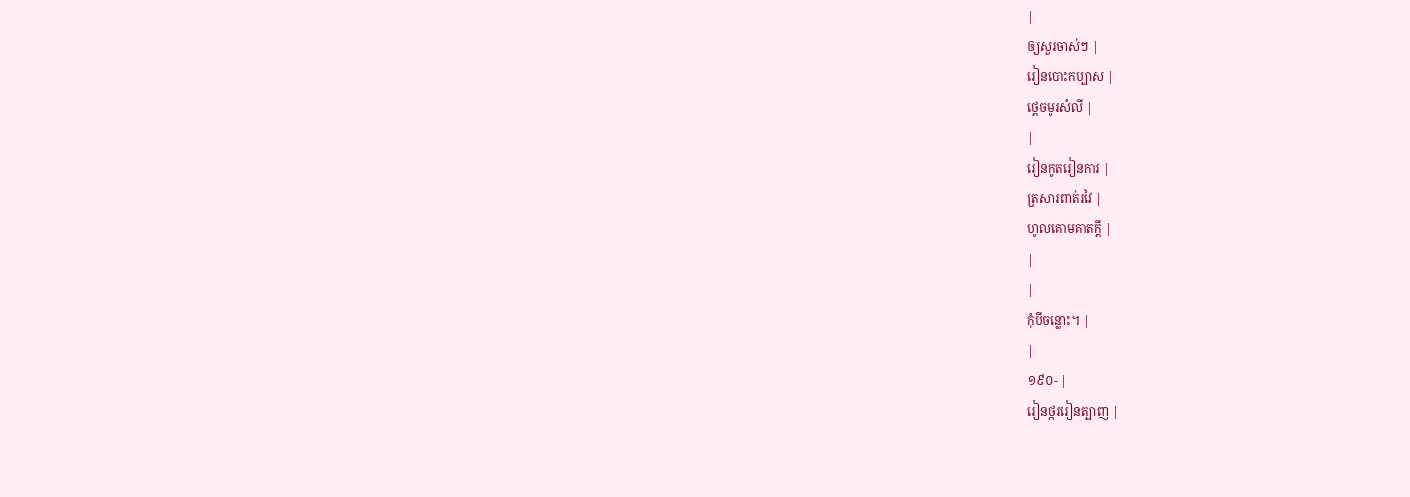|
ឲ្យសួរចាស់ៗ |
រៀនបោះកប្បាស |
ថ្ពេចមូរសំលី |
|
រៀនកូតរៀនការ |
ត្រសារពាត់រវៃ |
ហូលគោមគាតក្ដី |
|
|
កុំបីចន្លោះ។ |
|
១៩០- |
រៀនថ្កររៀនត្បាញ |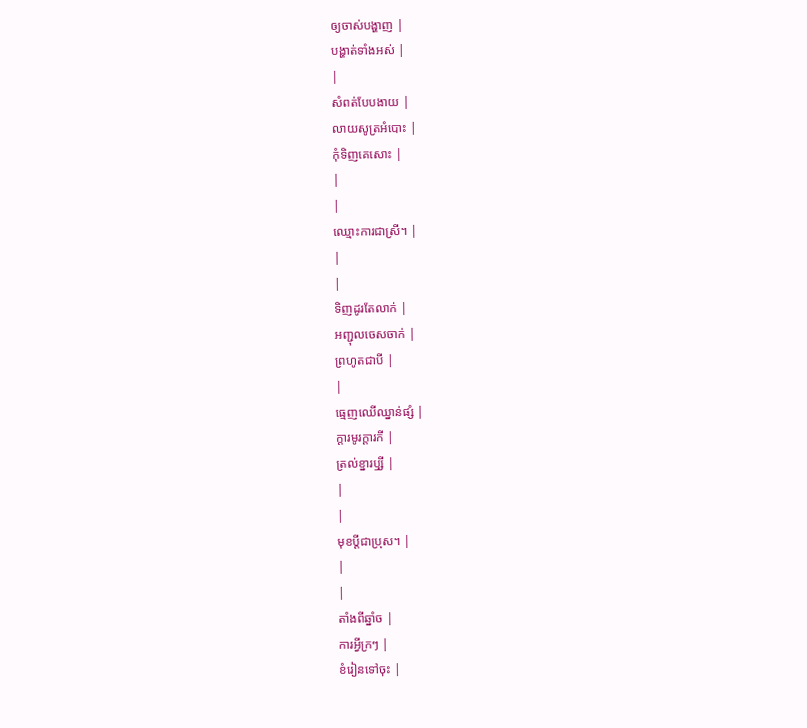ឲ្យចាស់បង្ហាញ |
បង្ហាត់ទាំងអស់ |
|
សំពត់បែបងាយ |
លាយសូត្រអំបោះ |
កុំទិញគេសោះ |
|
|
ឈ្មោះការជាស្រី។ |
|
|
ទិញដូរតែលាក់ |
អញ្ជុលចេសចាក់ |
ព្រហូតជាបី |
|
ធ្មេញឈើឈ្នាន់ផ្សំ |
ក្ដារមូរក្ដារកី |
ត្រល់ខ្នារឫ្សី |
|
|
មុខប្ដីជាប្រុស។ |
|
|
តាំងពីឆ្នាំច |
ការអ្វីក្រៗ |
ខំរៀនទៅចុះ |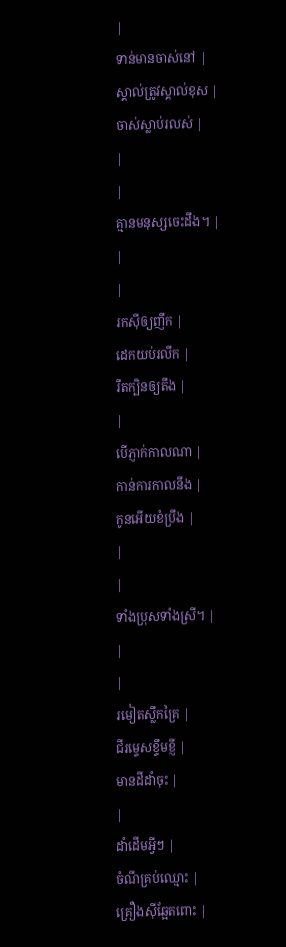|
ទាន់មានចាស់នៅ |
ស្គាល់ត្រូវស្គាល់ខុស |
ចាស់ស្លាប់រលស់ |
|
|
គ្មានមនុស្សចេះដឹង។ |
|
|
រកស៊ីឲ្យញឹក |
ដេកយប់រលឹក |
រឹតក្បិនឲ្យតឹង |
|
បើភ្ញាក់កាលណា |
កាន់ការកាលនឹង |
កូនអើយខំប្រឹង |
|
|
ទាំងប្រុសទាំងស្រី។ |
|
|
រមៀតស្លឹកគ្រៃ |
ជីរម្ទេសខ្ទឹមខ្ញី |
មានដីដាំចុះ |
|
ដាំដើមអ្វីៗ |
ចំណីគ្រប់ឈ្មោះ |
គ្រឿងស៊ីឆ្អែតពោះ |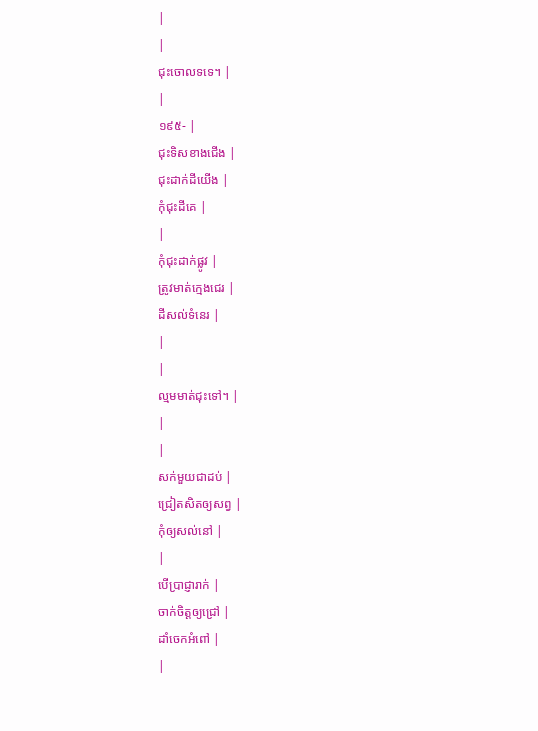|
|
ជុះចោលទទេ។ |
|
១៩៥- |
ជុះទិសខាងជើង |
ជុះដាក់ដីយើង |
កុំជុះដីគេ |
|
កុំជុះដាក់ផ្លូវ |
ត្រូវមាត់ក្មេងជេរ |
ដីសល់ទំនេរ |
|
|
ល្មមមាត់ជុះទៅ។ |
|
|
សក់មួយជាដប់ |
ជ្រៀតសិតឲ្យសព្វ |
កុំឲ្យសល់នៅ |
|
បើប្រាជ្ញារាក់ |
ចាក់ចិត្ដឲ្យជ្រៅ |
ដាំចេកអំពៅ |
|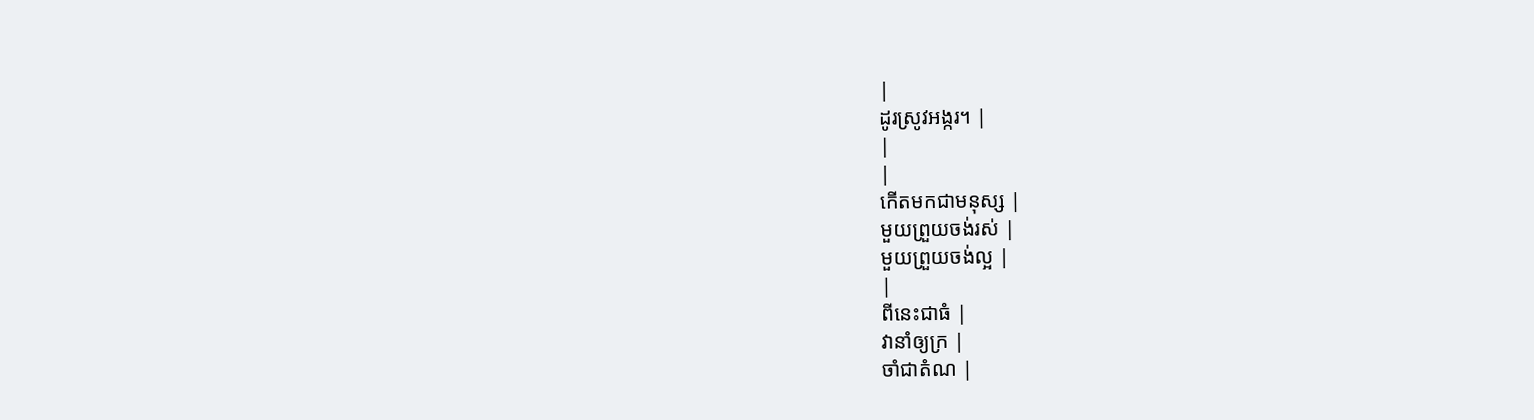|
ដូរស្រូវអង្ករ។ |
|
|
កើតមកជាមនុស្ស |
មួយព្រួយចង់រស់ |
មួយព្រួយចង់ល្អ |
|
ពីនេះជាធំ |
វានាំឲ្យក្រ |
ចាំជាតំណ |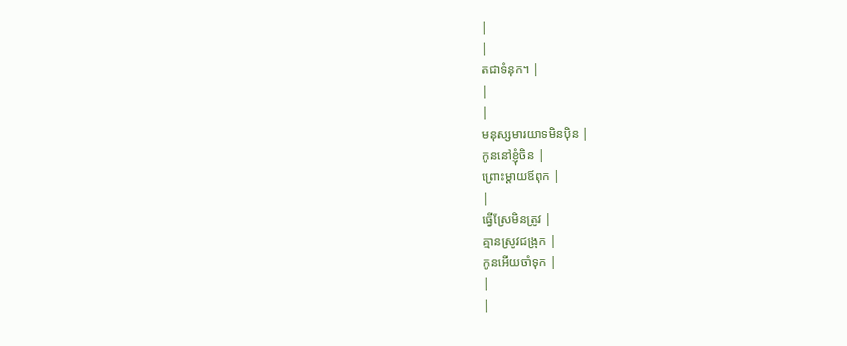|
|
តជាទំនុក។ |
|
|
មនុស្សមារយាទមិនប៉ិន |
កូននៅខ្ញុំចិន |
ព្រោះម្ដាយឪពុក |
|
ធ្វើស្រែមិនត្រូវ |
គ្មានស្រូវជង្រុក |
កូនអើយចាំទុក |
|
|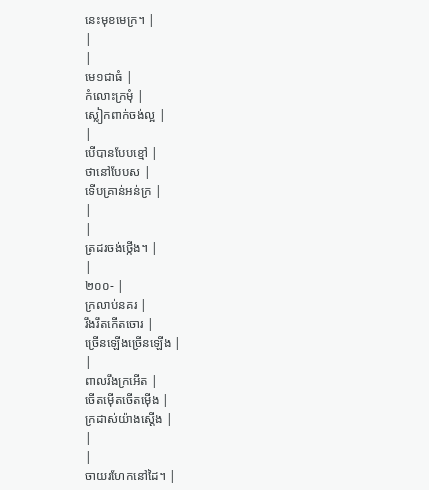នេះមុខមេក្រ។ |
|
|
មេ១ជាធំ |
កំលោះក្រមុំ |
ស្លៀកពាក់ចង់ល្អ |
|
បើបានបែបខ្មៅ |
ថានៅបែបស |
ទើបគ្រាន់អន់ក្រ |
|
|
ត្រដរចង់ថ្កើង។ |
|
២០០- |
ក្រលាប់នគរ |
រឹងរឹតកើតចោរ |
ច្រើនឡើងច្រើនឡើង |
|
ពាលរឹងក្រអើត |
ចើតម៉ើតចើតម៉ើង |
ក្រដាស់យ៉ាងស្ដើង |
|
|
ចាយរហែកនៅដៃ។ |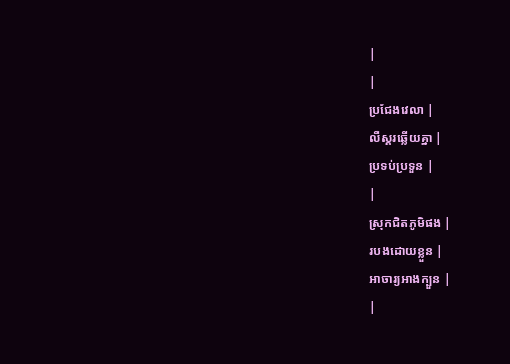|
|
ប្រជែងវេលា |
លឺស្គរឆ្លើយគ្នា |
ប្រទប់ប្រទួន |
|
ស្រុកជិតភូមិផង |
របងដោយខ្លួន |
អាចារ្យអាងក្បួន |
|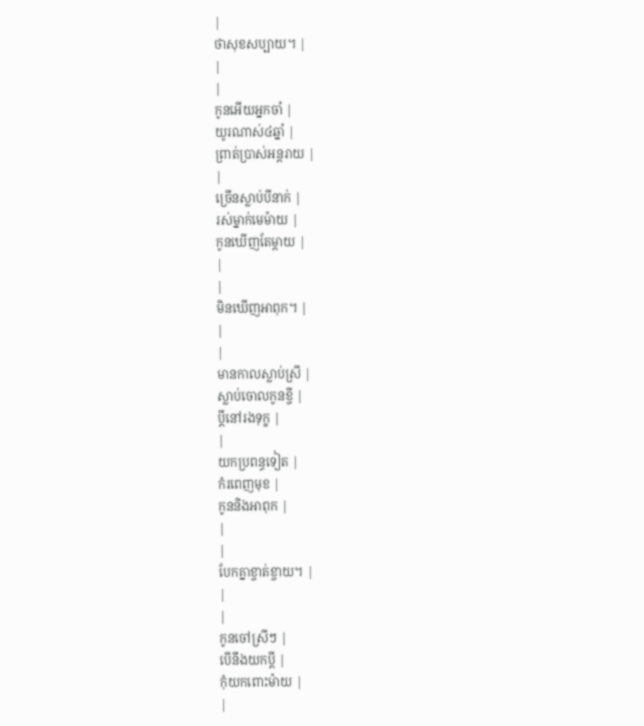|
ថាសុខសប្បាយ។ |
|
|
កូនអើយអ្នកចាំ |
យូរណាស់៤ឆ្នាំ |
ព្រាត់ប្រាស់អន្ដរាយ |
|
ច្រើនស្លាប់បីនាក់ |
រស់ម្នាក់មេម៉ាយ |
កូនឃើញតែម្ដាយ |
|
|
មិនឃើញអាពុក។ |
|
|
មានកាលស្លាប់ស្រី |
ស្លាប់ចោលកូនខ្ចី |
ប្ដីនៅរងទុក្ខ |
|
យកប្រពន្ធទៀត |
កំរពេញមុខ |
កូននិងអាពុក |
|
|
បែកគ្នាខ្ចាត់ខ្ចាយ។ |
|
|
កូនចៅស្រីៗ |
បើនឹងយកប្ដី |
កុំយកពោះម៉ាយ |
|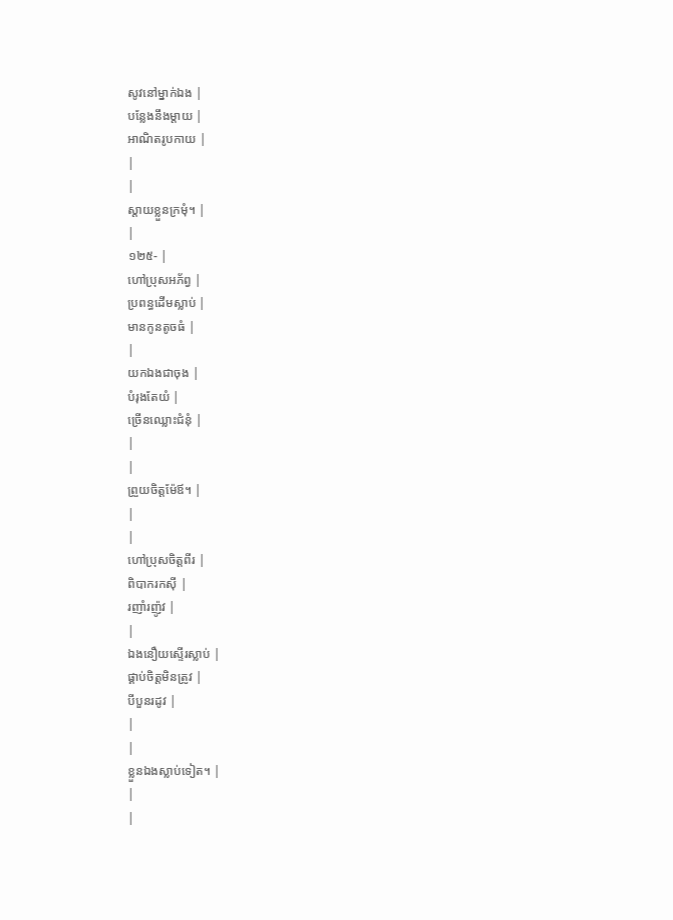សូវនៅម្នាក់ឯង |
បន្លែងនឹងម្ដាយ |
អាណិតរូបកាយ |
|
|
ស្ដាយខ្លួនក្រមុំ។ |
|
១២៥- |
ហៅប្រុសអភ័ព្វ |
ប្រពន្ធដើមស្លាប់ |
មានកូនតូចធំ |
|
យកឯងជាចុង |
បំរុងតែយំ |
ច្រើនឈ្លោះជំនុំ |
|
|
ព្រួយចិត្ដម៉ែឪ។ |
|
|
ហៅប្រុសចិត្ដពីរ |
ពិបាករកស៊ី |
រញាំរញ៉ូវ |
|
ឯងនឿយស្ទើរស្លាប់ |
ផ្គាប់ចិត្ដមិនត្រូវ |
បីបួនរដូវ |
|
|
ខ្លួនឯងស្លាប់ទៀត។ |
|
|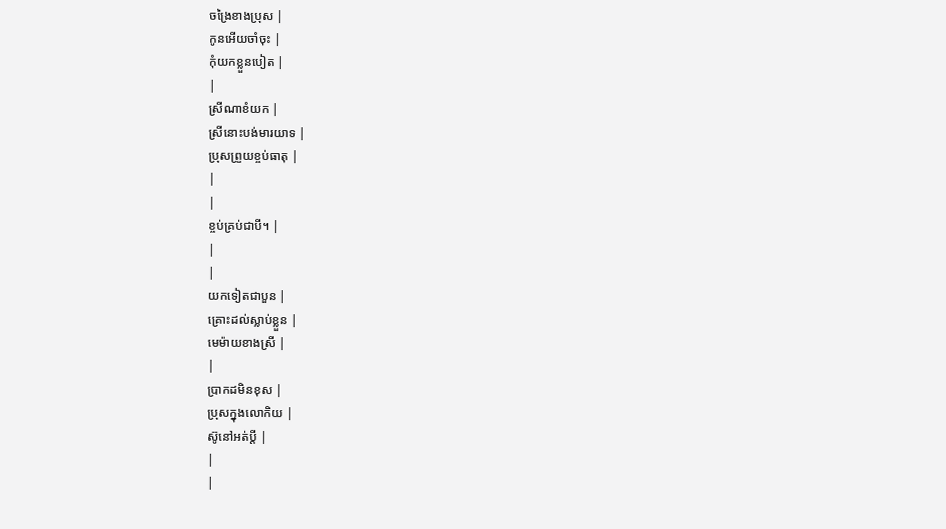ចង្រៃខាងប្រុស |
កូនអើយចាំចុះ |
កុំយកខ្លួនបៀត |
|
ស្រីណាខំយក |
ស្រីនោះបង់មារយាទ |
ប្រុសព្រួយខ្ចប់ធាតុ |
|
|
ខ្ចប់គ្រប់ជាបី។ |
|
|
យកទៀតជាបួន |
គ្រោះដល់ស្លាប់ខ្លួន |
មេម៉ាយខាងស្រី |
|
ប្រាកដមិនខុស |
ប្រុសក្នុងលោកិយ |
ស៊ូនៅអត់ប្ដី |
|
|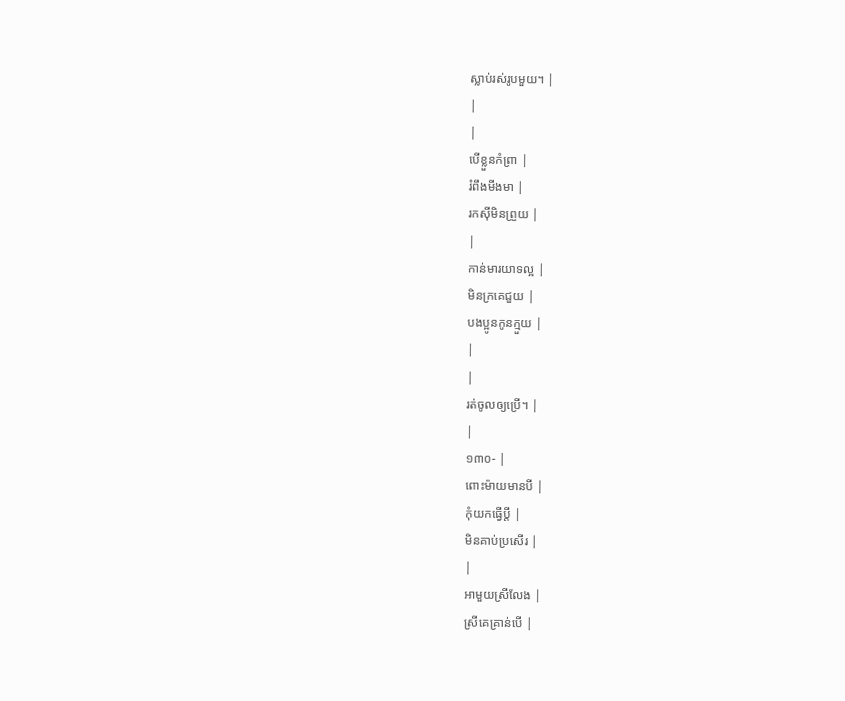ស្លាប់រស់រូបមួយ។ |
|
|
បើខ្លួនកំព្រា |
រំពឹងមីងមា |
រកស៊ីមិនព្រួយ |
|
កាន់មារយាទល្អ |
មិនក្រគេជួយ |
បងប្អូនកូនក្មួយ |
|
|
រត់ចូលឲ្យប្រើ។ |
|
១៣០- |
ពោះម៉ាយមានបី |
កុំយកធ្វើប្ដី |
មិនគាប់ប្រសើរ |
|
អាមួយស្រីលែង |
ស្រីគេគ្រាន់បើ |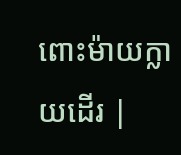ពោះម៉ាយក្លាយដើរ |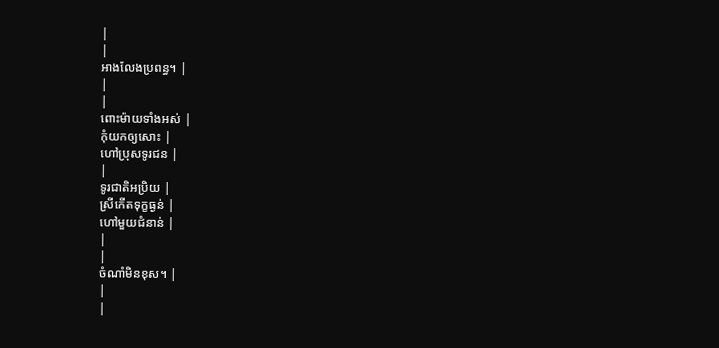|
|
អាងលែងប្រពន្ធ។ |
|
|
ពោះម៉ាយទាំងអស់ |
កុំយកឲ្យសោះ |
ហៅប្រុសទូរជន |
|
ទូរជាតិអប្រិយ |
ស្រីកើតទុក្ខធ្ងន់ |
ហៅមួយជំនាន់ |
|
|
ចំណាំមិនខុស។ |
|
|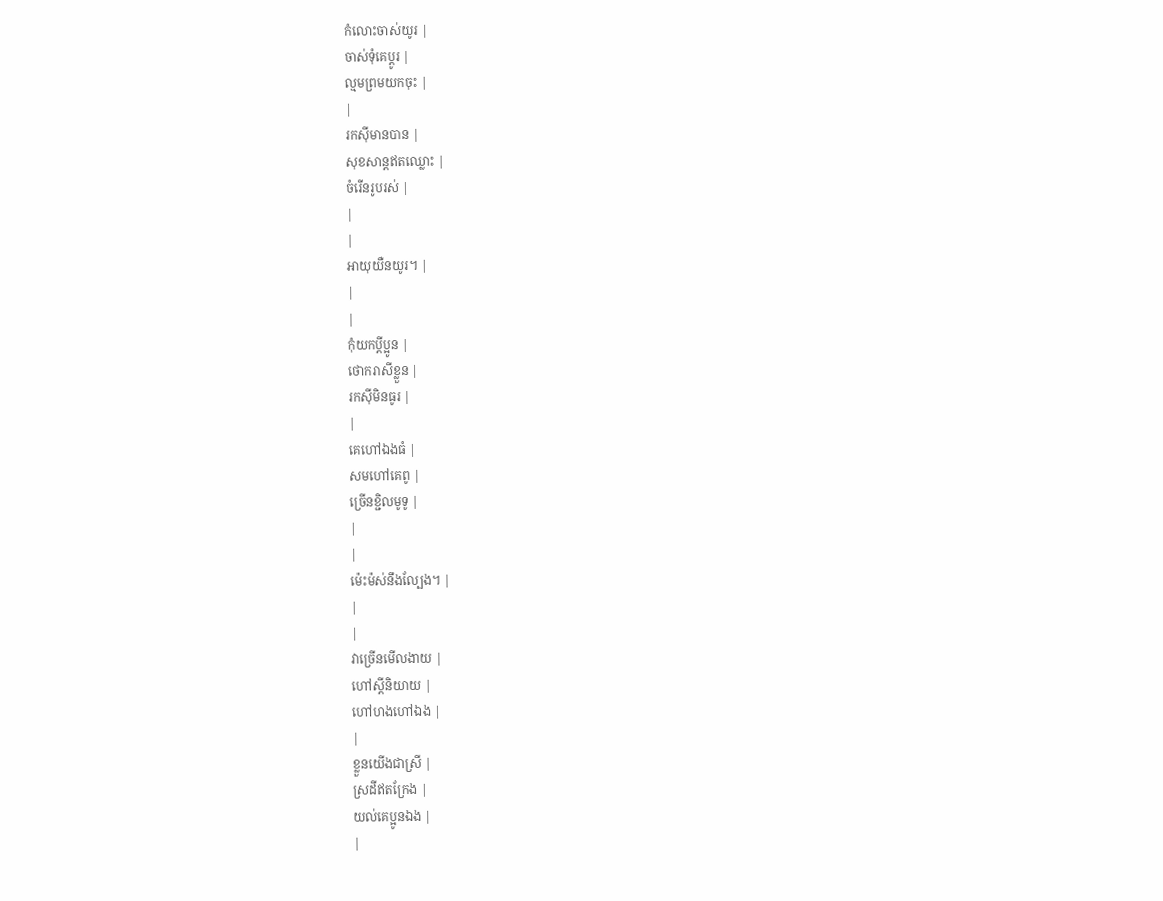កំលោះចាស់យូរ |
ចាស់ទុំគេប្ដូរ |
ល្មមព្រមយកចុះ |
|
រកស៊ីមានបាន |
សុខសាន្ដឥតឈ្លោះ |
ចំរើនរូបរស់ |
|
|
អាយុយឺនយូរ។ |
|
|
កុំយកប្ដីប្អូន |
ថោករាសីខ្លួន |
រកស៊ីមិនធូរ |
|
គេហៅឯងធំ |
សមហៅគេពូ |
ច្រើនខ្ជិលមូទូ |
|
|
ម៉េះម៉ស់នឹងល្បែង។ |
|
|
វាច្រើនមើលងាយ |
ហៅស្ដីនិយាយ |
ហៅហងហៅឯង |
|
ខ្លួនយើងជាស្រី |
ស្រដីឥតក្រែង |
យល់គេប្អូនឯង |
|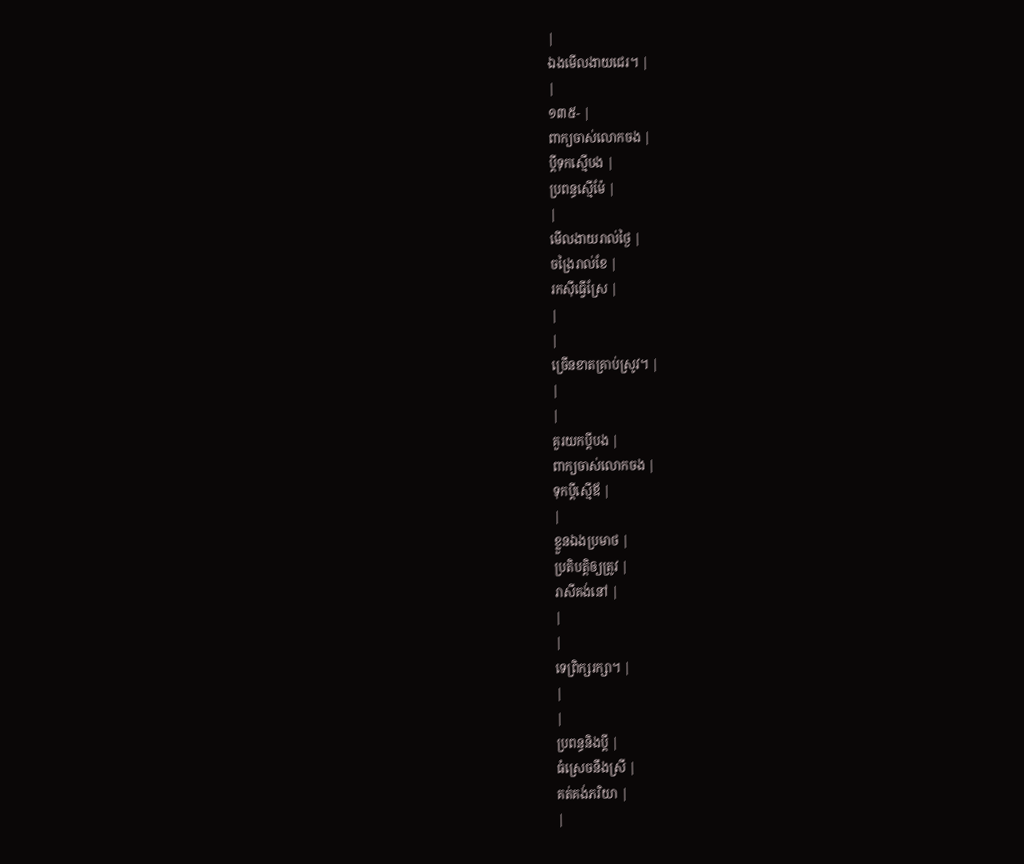|
ឯងមើលងាយជេរ។ |
|
១៣៥- |
ពាក្យចាស់លោកចង |
ប្ដីទុកស្មើបង |
ប្រពន្ធស្មើម៉ែ |
|
មើលងាយរាល់ថ្ងៃ |
ចង្រៃរាល់ខែ |
រកស៊ីធ្វើស្រែ |
|
|
ច្រើនខាតគ្រាប់ស្រូវ។ |
|
|
គួរយកប្ដីបង |
ពាក្យចាស់លោកចង |
ទុកប្ដីស្មើឪ |
|
ខ្លួនឯងប្រមាថ |
ប្រតិបត្ដិឲ្យត្រូវ |
រាសីគង់នៅ |
|
|
ទេព្រិក្សរក្សា។ |
|
|
ប្រពន្ធនិងប្ដី |
ធំស្រេចនឹងស្រី |
គត់គង់ភរិយា |
|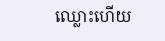ឈ្លោះហើយ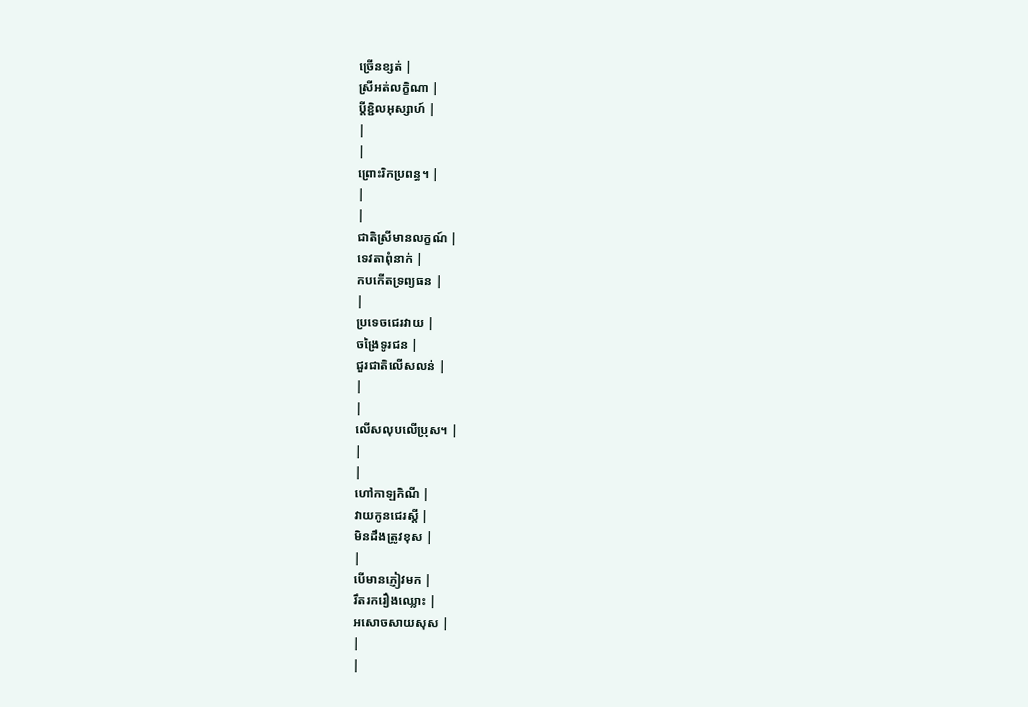ច្រើនខ្សត់ |
ស្រីអត់លក្ខិណា |
ប្ដីខ្ជិលអុស្សាហ៍ |
|
|
ព្រោះរិកប្រពន្ធ។ |
|
|
ជាតិស្រីមានលក្ខណ៍ |
ទេវតាពុំនាក់ |
កបកើតទ្រព្យធន |
|
ប្រទេចជេរវាយ |
ចង្រៃទូរជន |
ជួរជាតិលើសលន់ |
|
|
លើសលុបលើប្រុស។ |
|
|
ហៅកាឡកិណី |
វាយកូនជេរស្ដី |
មិនដឹងត្រូវខុស |
|
បើមានភ្ញៀវមក |
រឹតរករឿងឈ្លោះ |
អសោចសាយសុស |
|
|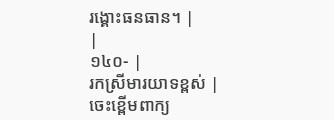រង្គោះធនធាន។ |
|
១៤០- |
រកស្រីមារយាទខ្ពស់ |
ចេះខ្ពើមពាក្យ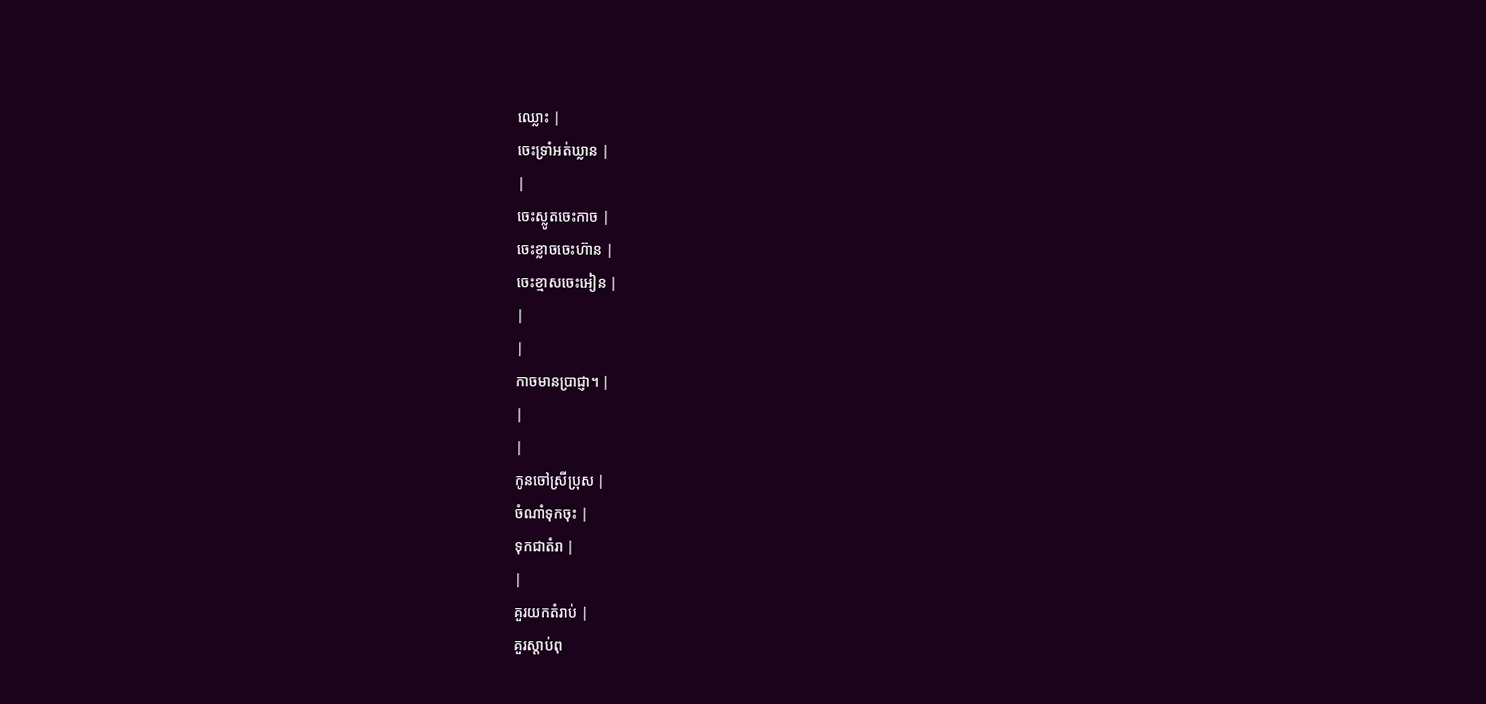ឈ្លោះ |
ចេះទ្រាំអត់ឃ្លាន |
|
ចេះស្លូតចេះកាច |
ចេះខ្លាចចេះហ៊ាន |
ចេះខ្មាសចេះអៀន |
|
|
កាចមានប្រាជ្ញា។ |
|
|
កូនចៅស្រីប្រុស |
ចំណាំទុកចុះ |
ទុកជាតំរា |
|
គួរយកតំរាប់ |
គួរស្ដាប់ពុ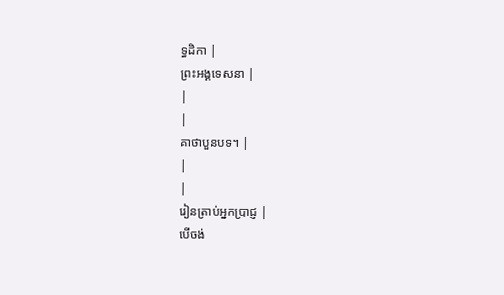ទ្ធដិកា |
ព្រះអង្គទេសនា |
|
|
គាថាបួនបទ។ |
|
|
រៀនត្រាប់អ្នកប្រាជ្ញ |
បើចង់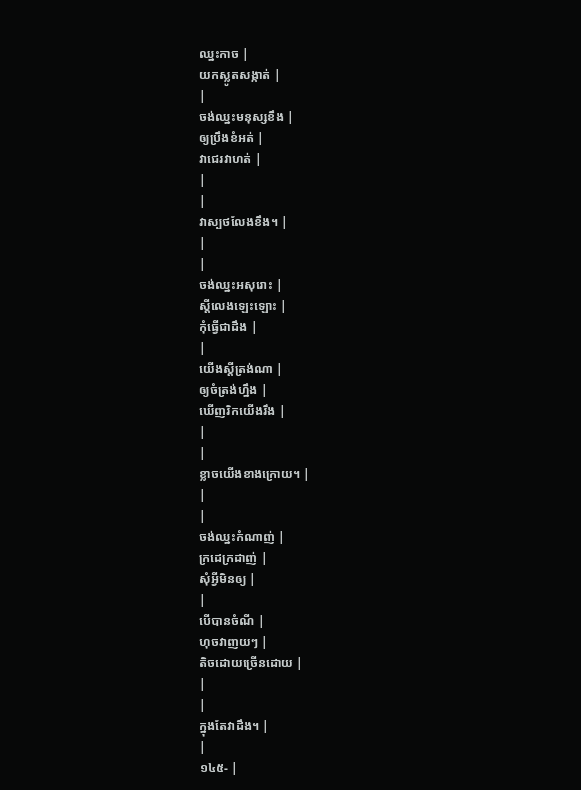ឈ្នះកាច |
យកស្លូតសង្កាត់ |
|
ចង់ឈ្នះមនុស្សខឹង |
ឲ្យប្រឹងខំអត់ |
វាជេរវាហត់ |
|
|
វាស្បថលែងខឹង។ |
|
|
ចង់ឈ្នះអសុរោះ |
ស្ដីលេងឡេះឡោះ |
កុំធ្វើជាដឹង |
|
យើងស្ដីត្រង់ណា |
ឲ្យចំត្រង់ហ្នឹង |
ឃើញរិកយើងរឹង |
|
|
ខ្លាចយើងខាងក្រោយ។ |
|
|
ចង់ឈ្នះកំណាញ់ |
ក្រដេក្រដាញ់ |
សុំអ្វីមិនឲ្យ |
|
បើបានចំណី |
ហុចវាញយៗ |
តិចដោយច្រើនដោយ |
|
|
ក្នុងតែវាដឹង។ |
|
១៤៥- |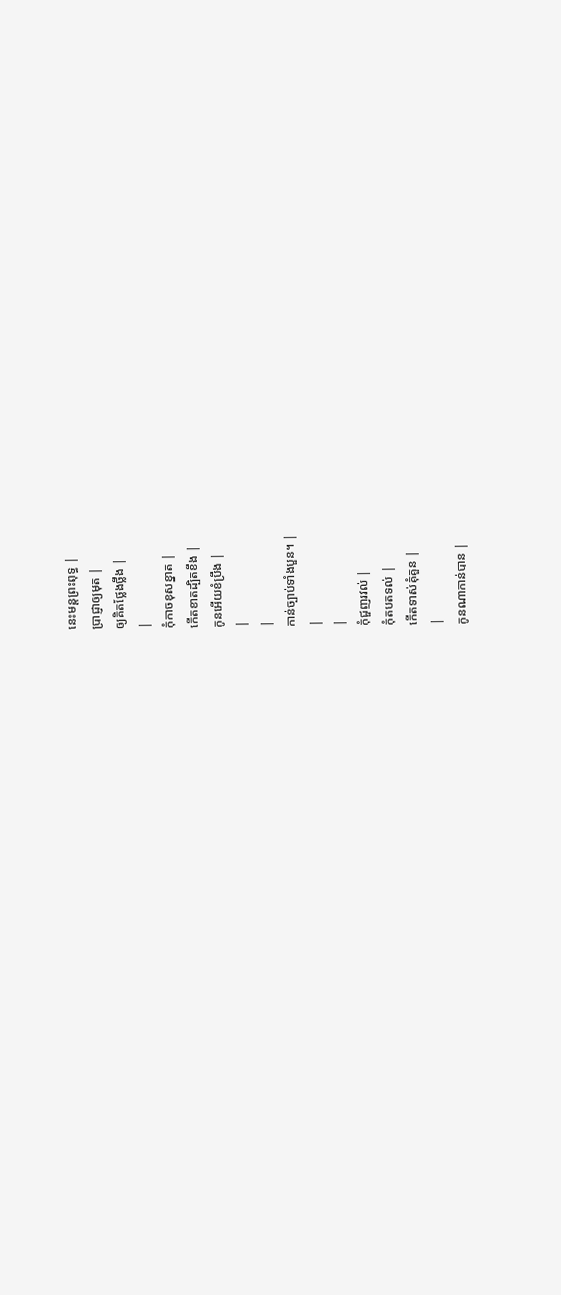នេះមន្ដព្រះពុទ្ធ |
ប្រាជ្ញាឲ្យមុត |
ឲ្យគិតថ្លែងថ្លឹង |
|
កុំកាចខុសខ្នាត |
កើតខាតដ្បិតខឹង |
កូនអើយខំប្រឹង |
|
|
កាន់ច្បាប់ទាំងបួន។ |
|
|
កុំជួញរវល់ |
កុំតបតទល់ |
កើតទាស់គុំគួន |
|
កូនណាកាន់បាន |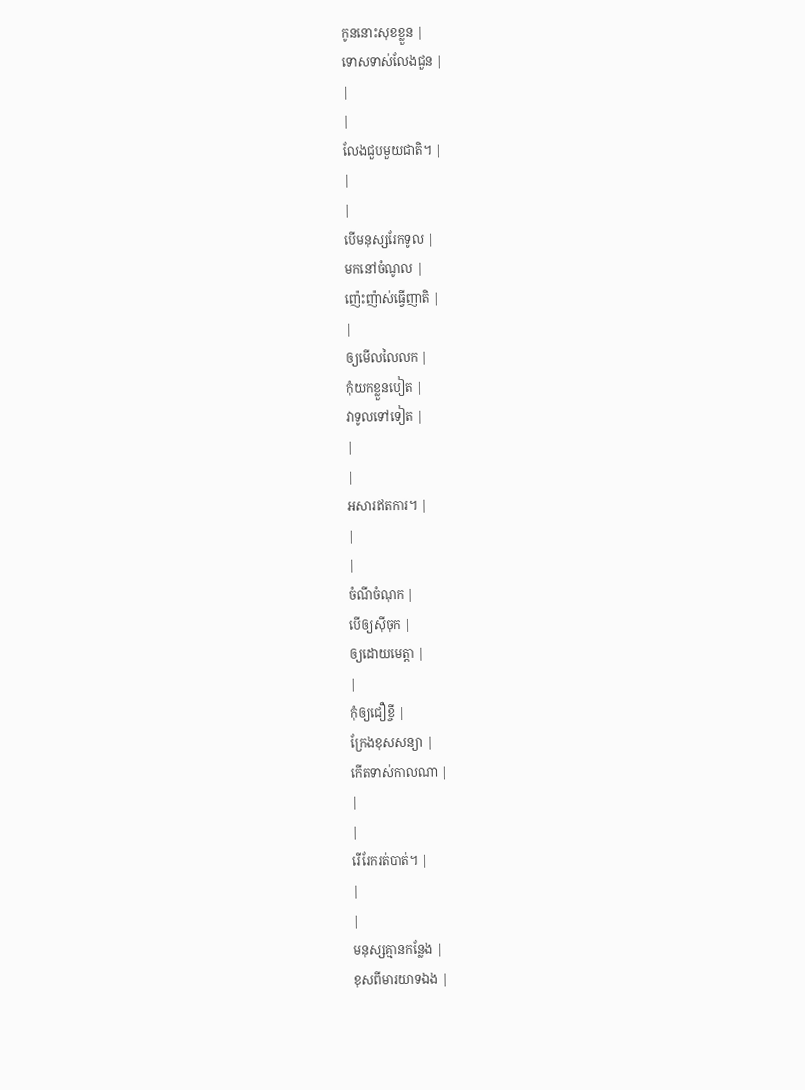កូននោះសុខខ្លួន |
ទោសទាស់លែងជួន |
|
|
លែងជួបមួយជាតិ។ |
|
|
បើមនុស្សរែកទូល |
មកនៅចំណូល |
ញ៉េះញ៉ាស់ធ្វើញាតិ |
|
ឲ្យមើលលៃលក |
កុំយកខ្លួនបៀត |
វាទូលទៅទៀត |
|
|
អសារឥតការ។ |
|
|
ចំណីចំណុក |
បើឲ្យស៊ីចុក |
ឲ្យដោយមេត្ដា |
|
កុំឲ្យជឿខ្ចី |
ក្រែងខុសសន្យា |
កើតទាស់កាលណា |
|
|
រើរែករត់បាត់។ |
|
|
មនុស្សគ្មានកន្លែង |
ខុសពីមារយាទឯង |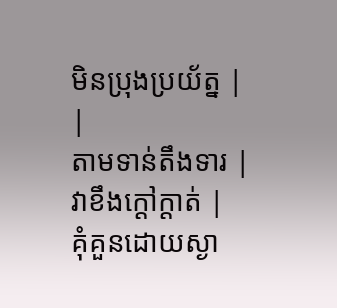មិនប្រុងប្រយ័ត្ន |
|
តាមទាន់តឹងទារ |
វាខឹងក្ដៅក្ដាត់ |
គុំគួនដោយស្ងា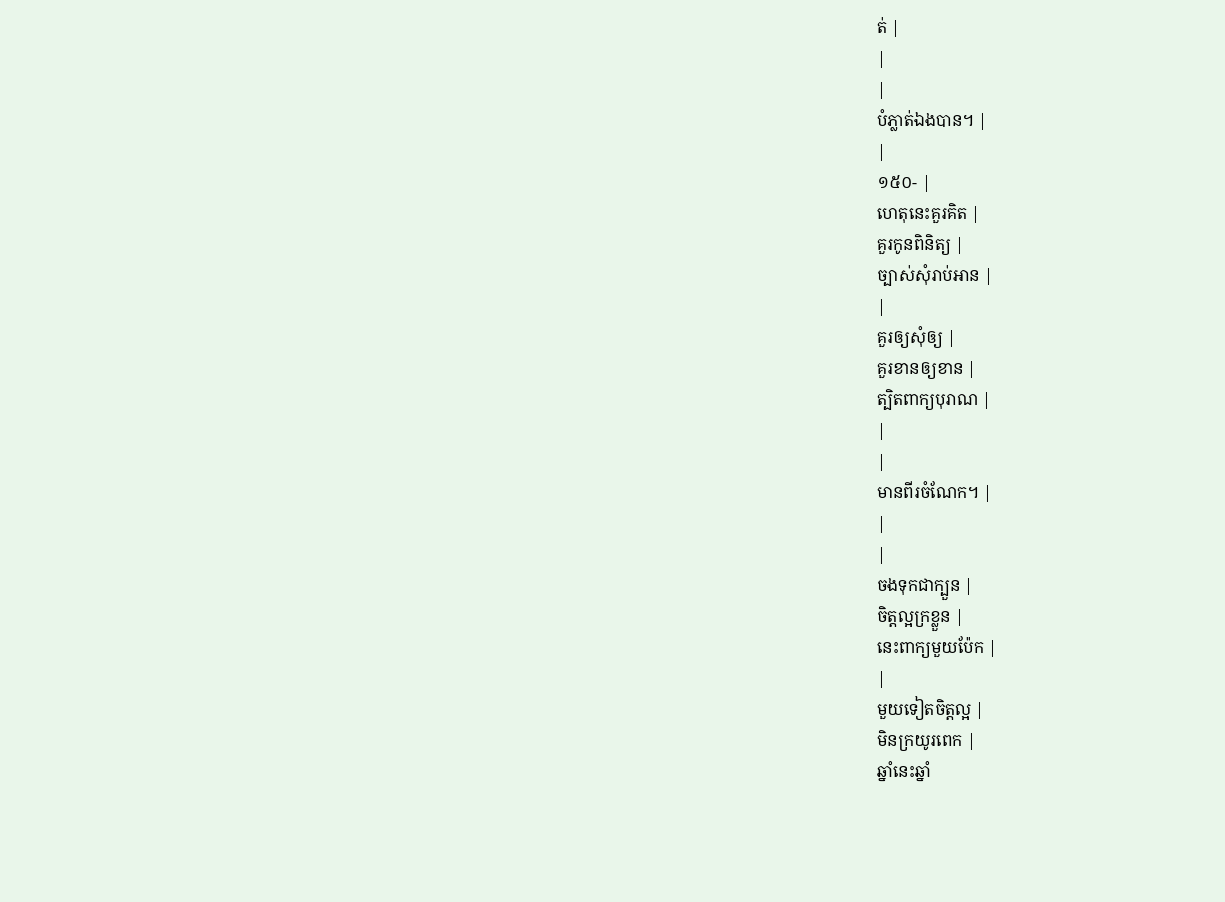ត់ |
|
|
បំភ្លាត់ឯងបាន។ |
|
១៥០- |
ហេតុនេះគួរគិត |
គួរកូនពិនិត្យ |
ច្បាស់សុំរាប់អាន |
|
គួរឲ្យសុំឲ្យ |
គួរខានឲ្យខាន |
ត្បិតពាក្យបុរាណ |
|
|
មានពីរចំណែក។ |
|
|
ចងទុកជាក្បួន |
ចិត្ដល្អក្រខ្លួន |
នេះពាក្យមួយប៉ែក |
|
មួយទៀតចិត្ដល្អ |
មិនក្រយូរពេក |
ឆ្នាំនេះឆ្នាំ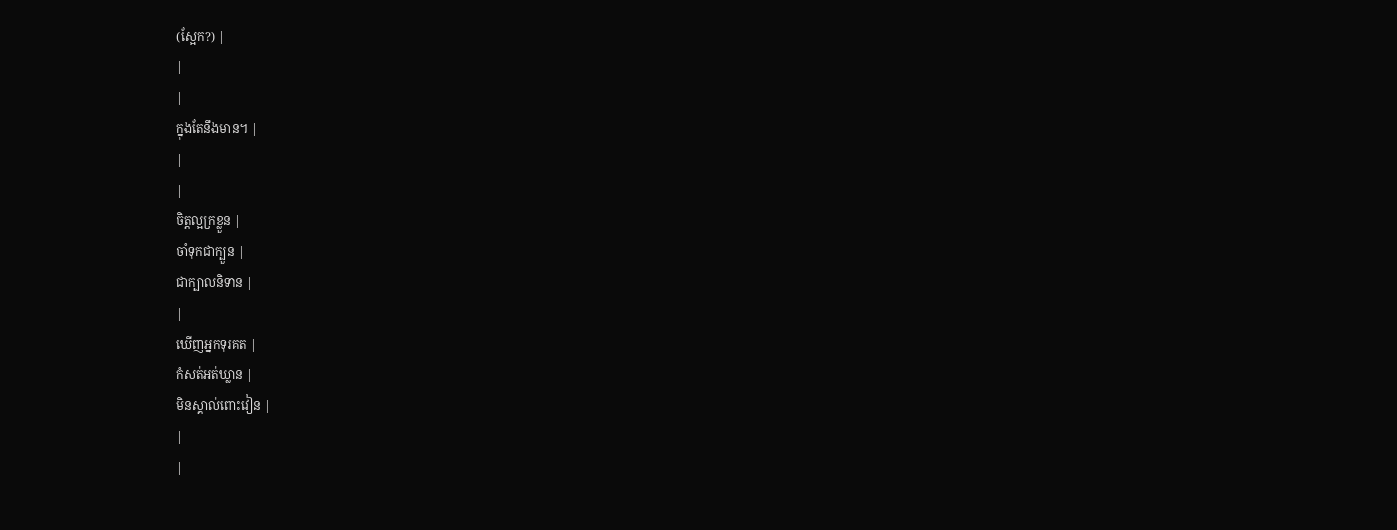(ស្អែក?) |
|
|
ក្នុងតែនឹងមាន។ |
|
|
ចិត្ដល្អក្រខ្លួន |
ចាំទុកជាក្បួន |
ជាក្បាលនិទាន |
|
ឃើញអ្នកទុរគត |
កំសត់អត់ឃ្លាន |
មិនស្គាល់ពោះវៀន |
|
|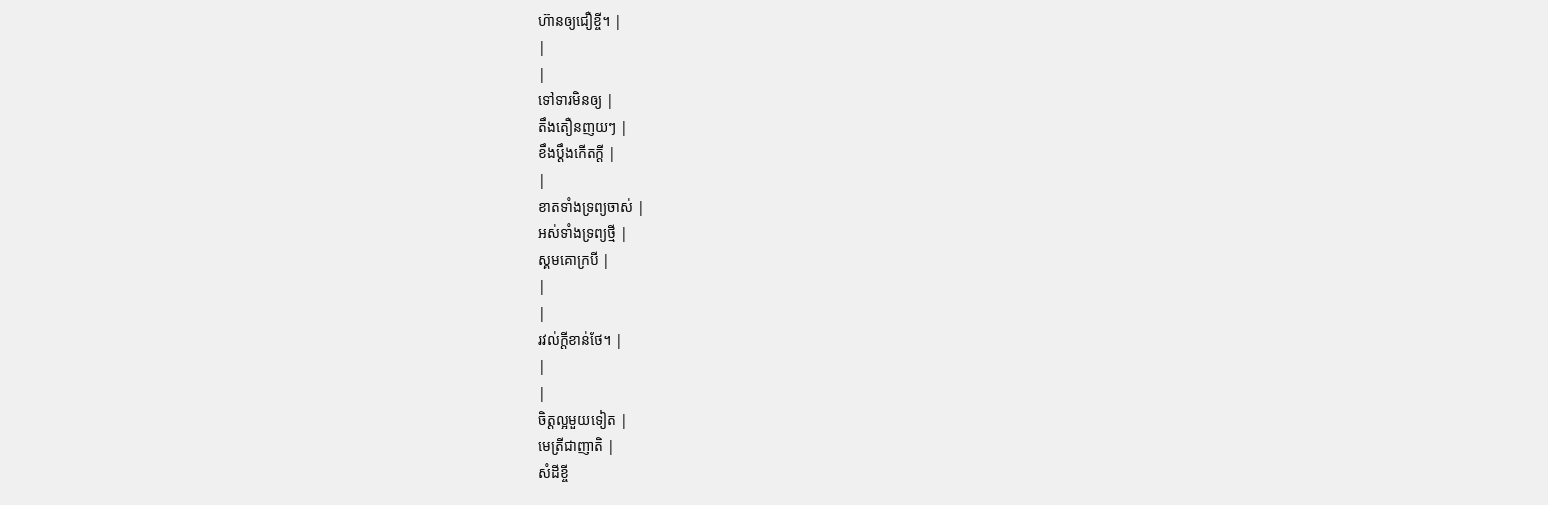ហ៊ានឲ្យជឿខ្ចី។ |
|
|
ទៅទារមិនឲ្យ |
តឹងតឿនញយៗ |
ខឹងប្ដឹងកើតក្ដី |
|
ខាតទាំងទ្រព្យចាស់ |
អស់ទាំងទ្រព្យថ្មី |
ស្គមគោក្របី |
|
|
រវល់ក្ដីខាន់ថែ។ |
|
|
ចិត្ដល្អមួយទៀត |
មេត្រីជាញាតិ |
សំដីខ្ចី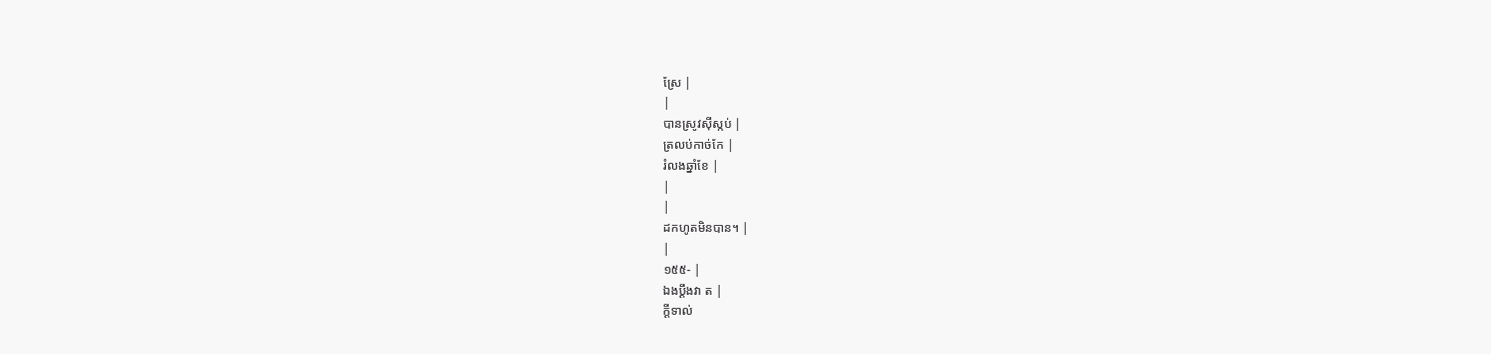ស្រែ |
|
បានស្រូវស៊ីស្កប់ |
ត្រលប់កាច់កែ |
រំលងឆ្នាំខែ |
|
|
ដកហូតមិនបាន។ |
|
១៥៥- |
ឯងប្ដឹងវា ត |
ក្ដីទាល់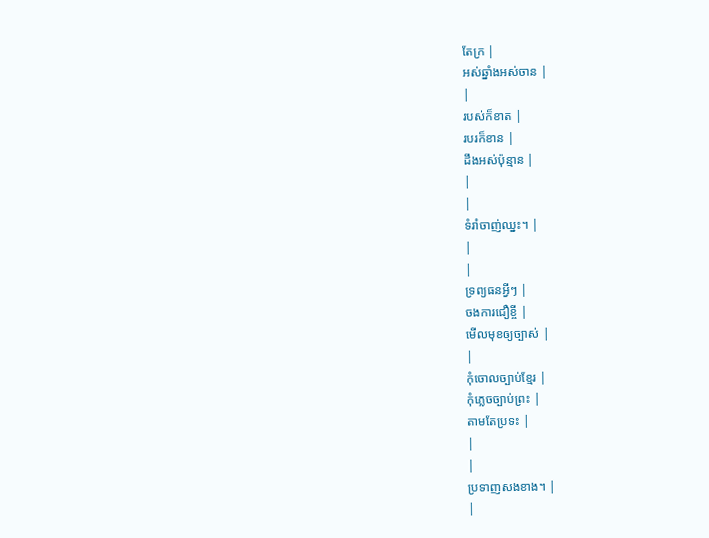តែក្រ |
អស់ឆ្នាំងអស់ចាន |
|
របស់ក៏ខាត |
របរក៏ខាន |
ដឹងអស់ប៉ុន្មាន |
|
|
ទំរាំចាញ់ឈ្នះ។ |
|
|
ទ្រព្យធនអ្វីៗ |
ចងការជឿខ្ចី |
មើលមុខឲ្យច្បាស់ |
|
កុំចោលច្បាប់ខ្មែរ |
កុំភ្លេចច្បាប់ព្រះ |
តាមតែប្រទះ |
|
|
ប្រទាញសងខាង។ |
|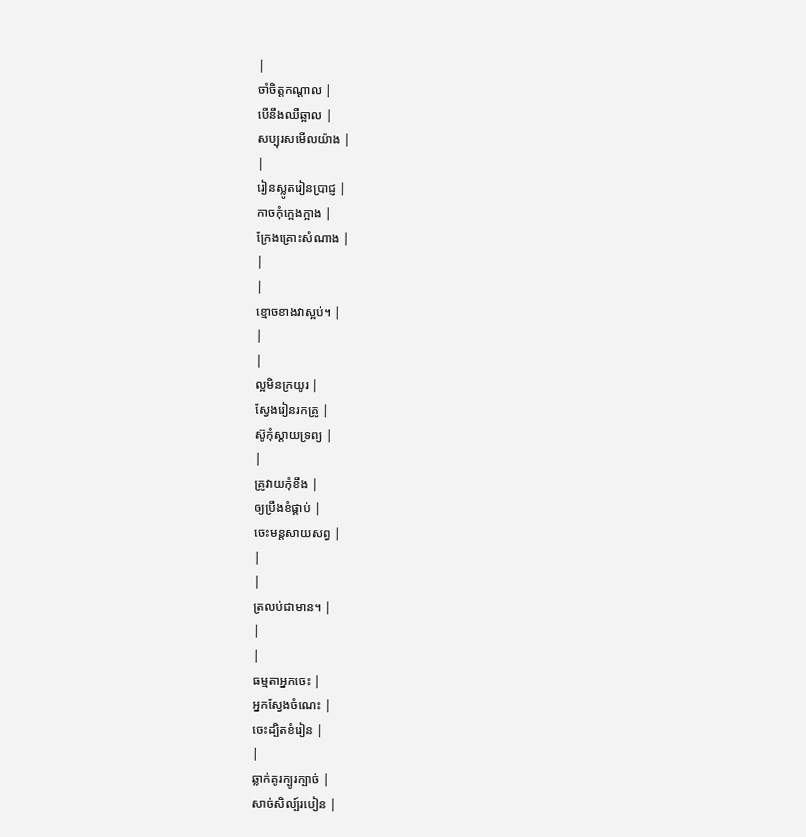|
ចាំចិត្ដកណ្ដាល |
បើនឹងឈឺឆ្អាល |
សប្បុរសមើលយ៉ាង |
|
រៀនស្លូតរៀនប្រាជ្ញ |
កាចកុំក្អេងក្អាង |
ក្រែងគ្រោះសំណាង |
|
|
ខ្មោចខាងវាស្អប់។ |
|
|
ល្អមិនក្រយូរ |
ស្វែងរៀនរកគ្រូ |
ស៊ូកុំស្ដាយទ្រព្យ |
|
គ្រូវាយកុំខឹង |
ឲ្យប្រឹងខំផ្គាប់ |
ចេះមន្ដសាយសព្វ |
|
|
ត្រលប់ជាមាន។ |
|
|
ធម្មតាអ្នកចេះ |
អ្នកស្វែងចំណេះ |
ចេះដ្បិតខំរៀន |
|
ឆ្លាក់គូរក្បូរក្បាច់ |
សាច់សិល្ប៍របៀន |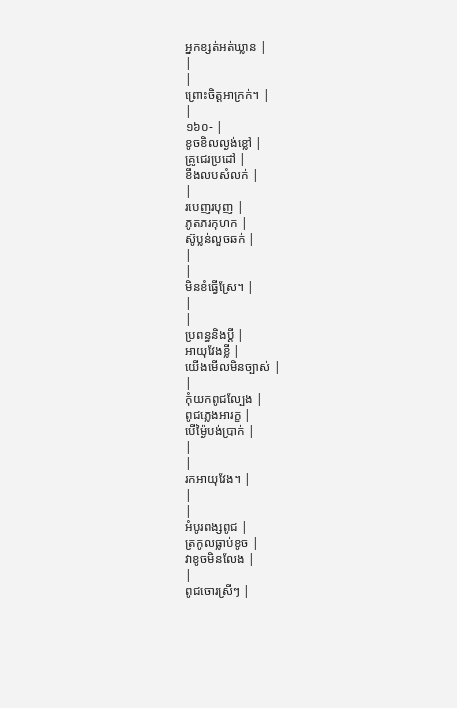អ្នកខ្សត់អត់ឃ្លាន |
|
|
ព្រោះចិត្ដអាក្រក់។ |
|
១៦០- |
ខូចខិលល្ងង់ខ្លៅ |
គ្រូជេរប្រដៅ |
ខឹងលបសំលក់ |
|
របេញរបុញ |
ភូតភរកុហក |
ស៊ូប្លន់លួចឆក់ |
|
|
មិនខំធ្វើស្រែ។ |
|
|
ប្រពន្ធនិងប្ដី |
អាយុវែងខ្លី |
យើងមើលមិនច្បាស់ |
|
កុំយកពូជល្បែង |
ពូជភ្លេងអារក្ខ |
បើម្ង៉ៃបង់ប្រាក់ |
|
|
រកអាយុវែង។ |
|
|
អំបូរពង្សពូជ |
ត្រកូលធ្លាប់ខូច |
វាខូចមិនលែង |
|
ពូជចោរស្រីៗ |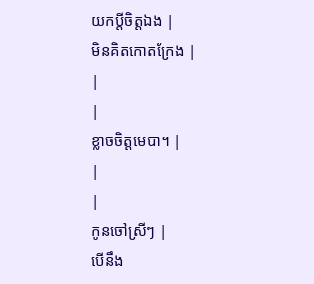យកប្ដីចិត្ដឯង |
មិនគិតកោតក្រែង |
|
|
ខ្លាចចិត្ដមេបា។ |
|
|
កូនចៅស្រីៗ |
បើនឹង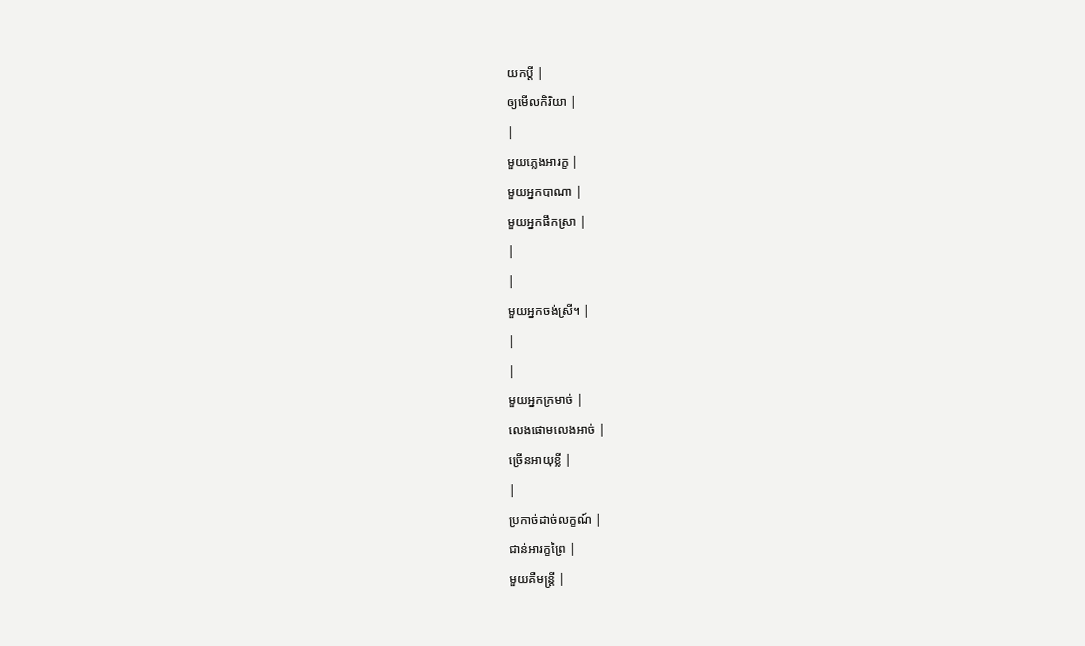យកប្ដី |
ឲ្យមើលកិរិយា |
|
មួយភ្លេងអារក្ខ |
មួយអ្នកបាណា |
មួយអ្នកផឹកស្រា |
|
|
មួយអ្នកចង់ស្រី។ |
|
|
មួយអ្នកក្រមាច់ |
លេងផោមលេងអាច់ |
ច្រើនអាយុខ្លី |
|
ប្រកាច់ដាច់លក្ខណ៍ |
ជាន់អារក្ខព្រៃ |
មួយគឺមន្រ្ដី |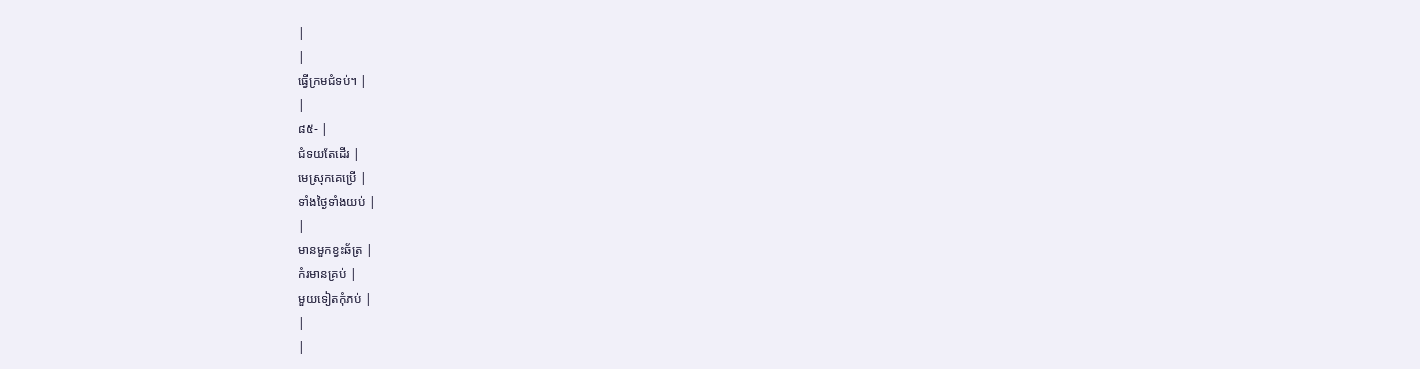|
|
ធ្វើក្រមជំទប់។ |
|
៨៥- |
ជំទយតែដើរ |
មេស្រុកគេប្រើ |
ទាំងថ្ងៃទាំងយប់ |
|
មានមួកខ្វះឆ័ត្រ |
កំរមានគ្រប់ |
មួយទៀតកុំភប់ |
|
|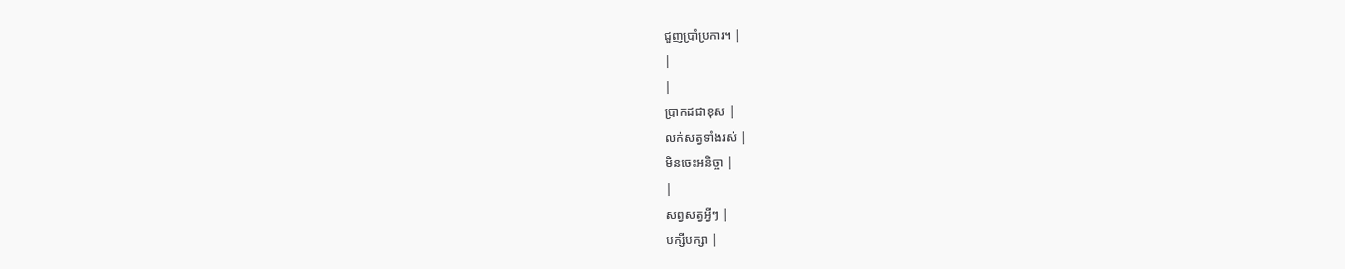ជួញប្រាំប្រការ។ |
|
|
ប្រាកដជាខុស |
លក់សត្វទាំងរស់ |
មិនចេះអនិច្ចា |
|
សព្វសត្វអ្វីៗ |
បក្សីបក្សា |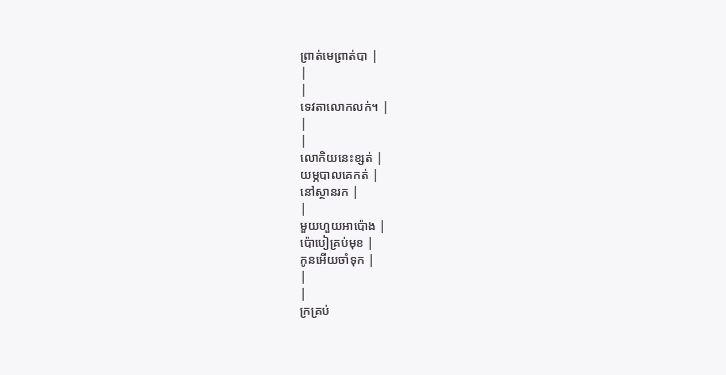ព្រាត់មេព្រាត់បា |
|
|
ទេវតាលោកលក់។ |
|
|
លោកិយនេះខ្សត់ |
យម្ភបាលគេកត់ |
នៅស្ថានរក |
|
មួយហួយអាប៉ោង |
ប៉ោបៀគ្រប់មុខ |
កូនអើយចាំទុក |
|
|
ក្រគ្រប់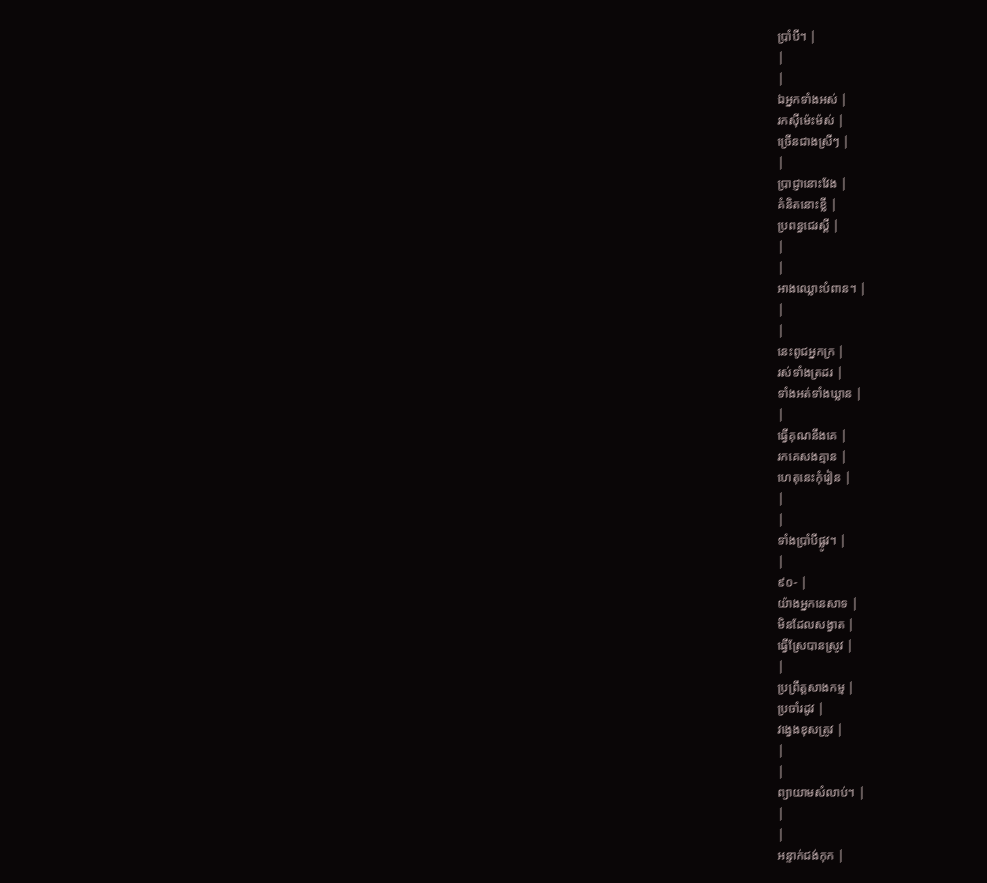ប្រាំបី។ |
|
|
ឯអ្នកទាំងអស់ |
រកស៊ីម៉េះម៉ស់ |
ច្រើនជាងស្រីៗ |
|
ប្រាជ្ញានោះវែង |
គំនិតនោះខ្លី |
ប្រពន្ធជេរស្ដី |
|
|
អាងឈ្លោះបំពាន។ |
|
|
នេះពូជអ្នកក្រ |
រស់ទាំងត្រដរ |
ទាំងអត់ទាំងឃ្លាន |
|
ធ្វើគុណនឹងគេ |
រកគេសងគ្មាន |
ហេតុនេះកុំរៀន |
|
|
ទាំងប្រាំបីផ្លូវ។ |
|
៩០- |
យ៉ាងអ្នកនេសាទ |
មិនដែលសង្វាត |
ធ្វើស្រែបានស្រូវ |
|
ប្រព្រឹត្ដសាងកម្ម |
ប្រចាំរដូវ |
វង្វេងខុសត្រូវ |
|
|
ព្យាយាមសំលាប់។ |
|
|
អន្ទាក់ជង់កុក |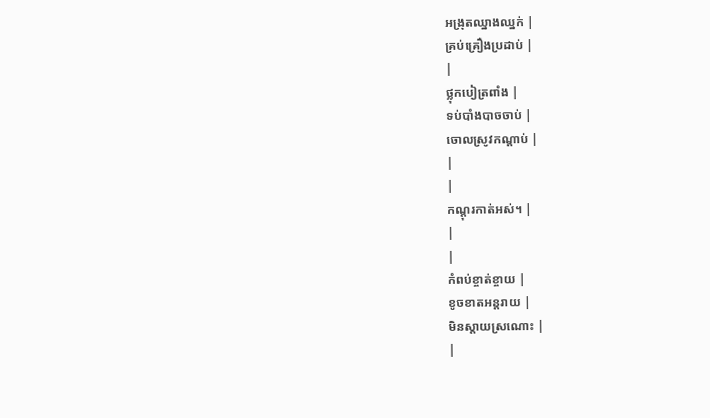អង្រុតឈ្នាងឈ្នក់ |
គ្រប់គ្រឿងប្រដាប់ |
|
ថ្លុកបៀត្រពាំង |
ទប់បាំងបាចចាប់ |
ចោលស្រូវកណ្ដាប់ |
|
|
កណ្ដុរកាត់អស់។ |
|
|
កំពប់ខ្ចាត់ខ្ចាយ |
ខូចខាតអន្ដរាយ |
មិនស្ដាយស្រណោះ |
|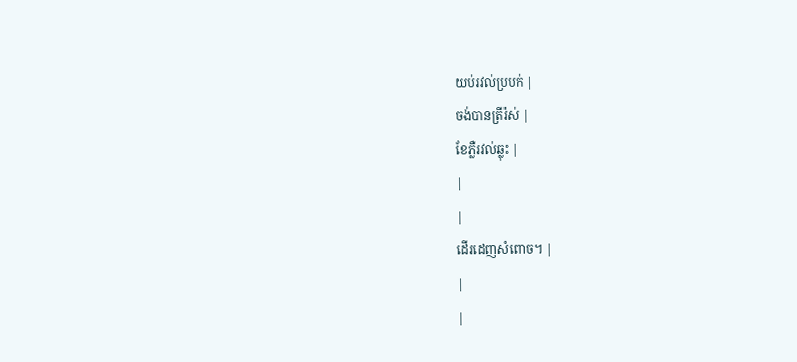យប់រវល់ប្របក់ |
ចង់បានត្រីរ៉ស់ |
ខែភ្លឺរវល់ឆ្លុះ |
|
|
ដើរដេញសំពោច។ |
|
|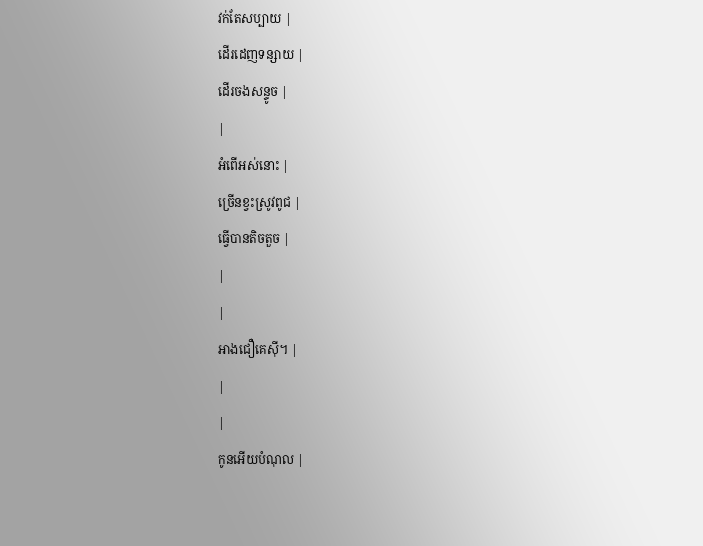វក់តែសប្បាយ |
ដើរដេញទន្សាយ |
ដើរចងសន្ទូច |
|
អំពើអស់នោះ |
ច្រើនខ្វះស្រូវពូជ |
ធ្វើបានតិចតួច |
|
|
អាងជឿគេស៊ី។ |
|
|
កូនអើយបំណុល |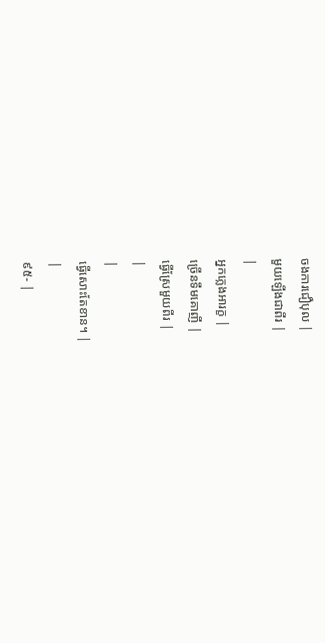ចងការជឿបុល |
មួយឡើងជាពីរ |
|
អ្នកភ្លេងអារក្ខ |
ច្រើនទឹមគោញី |
ធ្វើស្រែមួយពីរ |
|
|
ធ្វើសោះតែខាន។ |
|
៩៥- |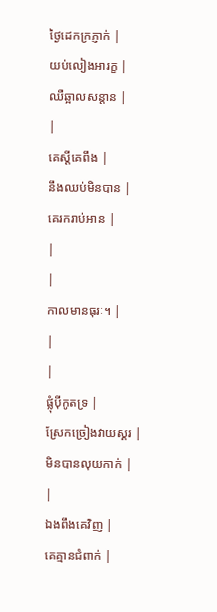ថ្ងៃដេកក្រភ្ញាក់ |
យប់លៀងអារក្ខ |
ឈឺឆ្អាលសន្ដាន |
|
គេស្ដីគេពឹង |
នឹងឈប់មិនបាន |
គេរករាប់អាន |
|
|
កាលមានធុរៈ។ |
|
|
ផ្លុំប៉ីកូតទ្រ |
ស្រែកច្រៀងវាយស្គរ |
មិនបានលុយកាក់ |
|
ឯងពឹងគេវិញ |
គេគ្មានជំពាក់ |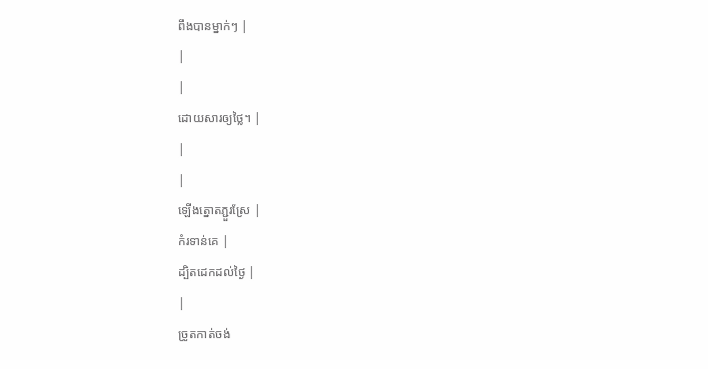ពឹងបានម្នាក់ៗ |
|
|
ដោយសារឲ្យថ្លៃ។ |
|
|
ឡើងត្នោតភ្ជួរស្រែ |
កំរទាន់គេ |
ដ្បិតដេកដល់ថ្ងៃ |
|
ច្រូតកាត់ចង់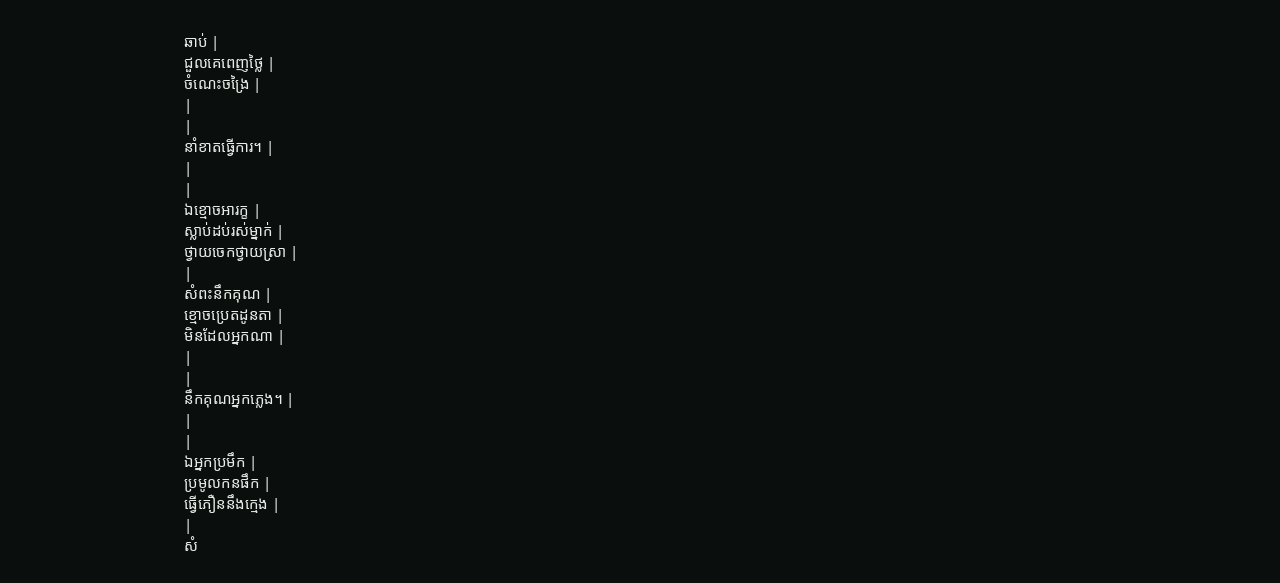ឆាប់ |
ជួលគេពេញថ្លៃ |
ចំណេះចង្រៃ |
|
|
នាំខាតធ្វើការ។ |
|
|
ឯខ្មោចអារក្ខ |
ស្លាប់ដប់រស់ម្នាក់ |
ថ្វាយចេកថ្វាយស្រា |
|
សំពះនឹកគុណ |
ខ្មោចប្រេតដូនតា |
មិនដែលអ្នកណា |
|
|
នឹកគុណអ្នកភ្លេង។ |
|
|
ឯអ្នកប្រមឹក |
ប្រមូលកនផឹក |
ធ្វើភឿននឹងក្មេង |
|
សំ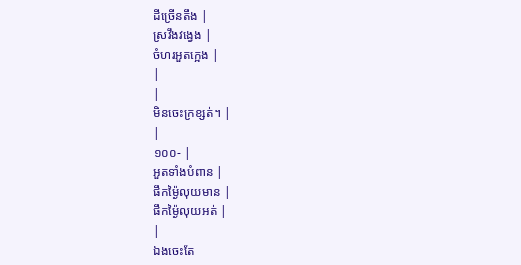ដីច្រើនតឹង |
ស្រវឹងវង្វេង |
ចំហរអួតក្អេង |
|
|
មិនចេះក្រខ្សត់។ |
|
១០០- |
អួតទាំងបំពាន |
ផឹកម្ង៉ៃលុយមាន |
ផឹកម្ង៉ៃលុយអត់ |
|
ឯងចេះតែ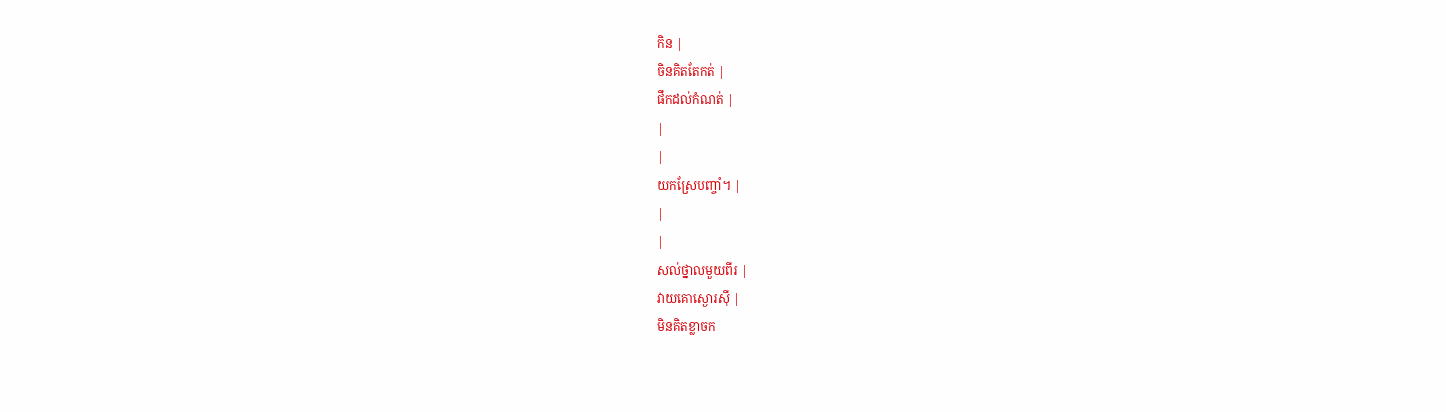កិន |
ចិនគិតតែកត់ |
ផឹកដល់កំណត់ |
|
|
យកស្រែបញ្ចាំ។ |
|
|
សល់ថ្នាលមួយពីរ |
វាយគោស្ងោរស៊ី |
មិនគិតខ្លាចក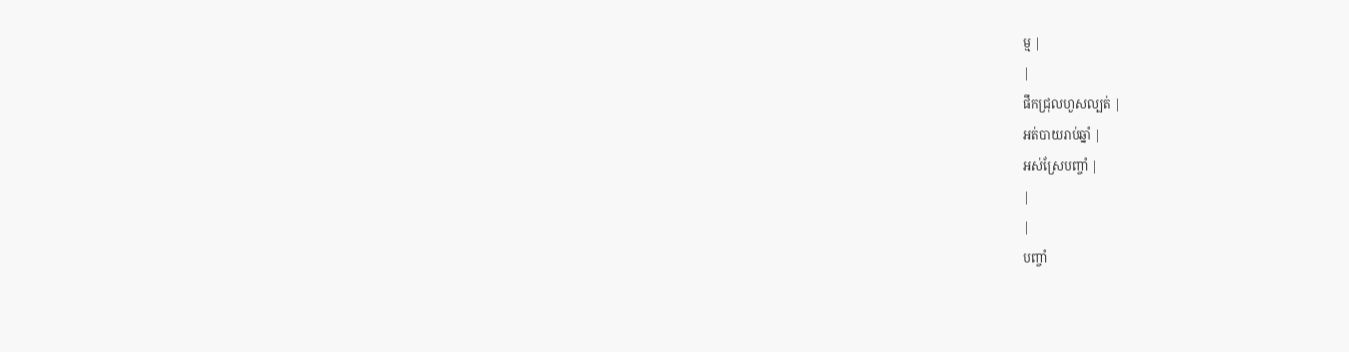ម្ម |
|
ផឹកជ្រុលហួសល្បត់ |
អត់បាយរាប់ឆ្នាំ |
អស់ស្រែបញ្ចាំ |
|
|
បញ្ចាំ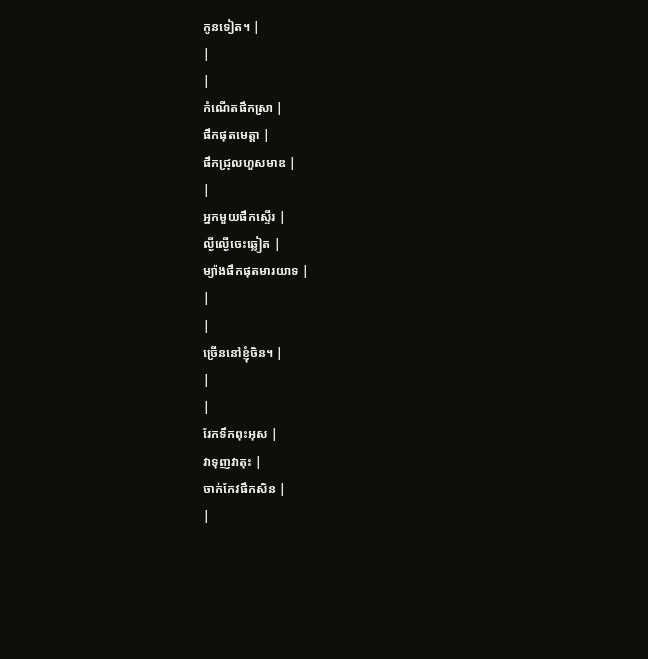កូនទៀត។ |
|
|
កំណើតផឹកស្រា |
ផឹកផុតមេត្ដា |
ផឹកជ្រុលហួសមាឌ |
|
អ្នកមួយផឹកស្ទើរ |
ល្ងីល្ងើចេះឆ្លៀត |
ម្យ៉ាងផឹកផុតមារយាទ |
|
|
ច្រើននៅខ្ញុំចិន។ |
|
|
រែកទឹកពុះអុស |
វាទុញវាតុះ |
ចាក់កែវផឹកសិន |
|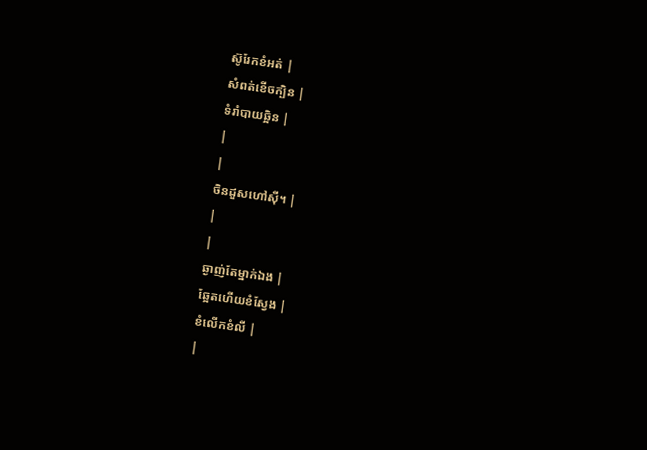ស៊ូរែកខំអត់ |
សំពត់ខើចក្បិន |
ទំរាំបាយឆ្អិន |
|
|
ចិនដួសហៅស៊ី។ |
|
|
ឆ្ងាញ់តែម្នាក់ឯង |
ឆ្អែតហើយខំស្វែង |
ខំលើកខំលី |
|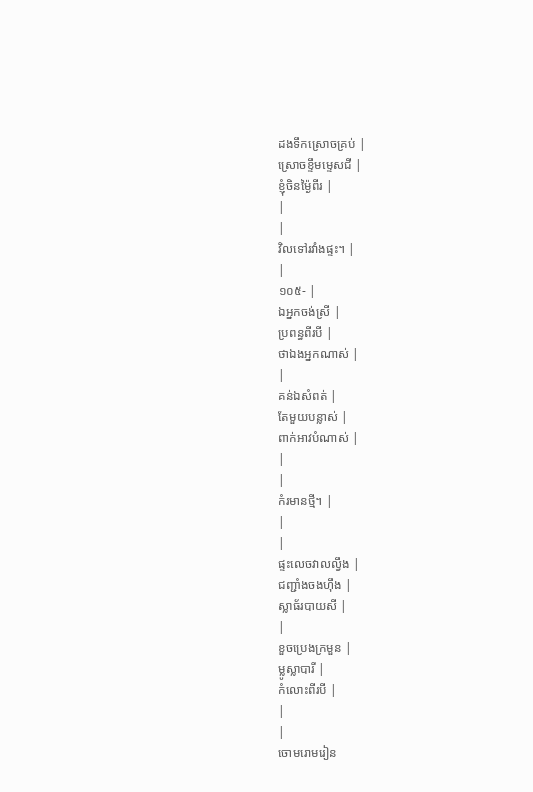ដងទឹកស្រោចគ្រប់ |
ស្រោចខ្ទឹមម្ទេសជី |
ខ្ញុំចិនម្ង៉ៃពីរ |
|
|
វិលទៅរវាំងផ្ទះ។ |
|
១០៥- |
ឯអ្នកចង់ស្រី |
ប្រពន្ធពីរបី |
ថាឯងអ្នកណាស់ |
|
គន់ឯសំពត់ |
តែមួយបន្លាស់ |
ពាក់អាវបំណាស់ |
|
|
កំរមានថ្មី។ |
|
|
ផ្ទះលេចវាលល្វឹង |
ជញ្ជាំងចងហ៊ឹង |
ស្លាធ័របាយសី |
|
ខួចប្រេងក្រមួន |
ម្លូស្លាបារី |
កំលោះពីរបី |
|
|
ចោមរោមរៀន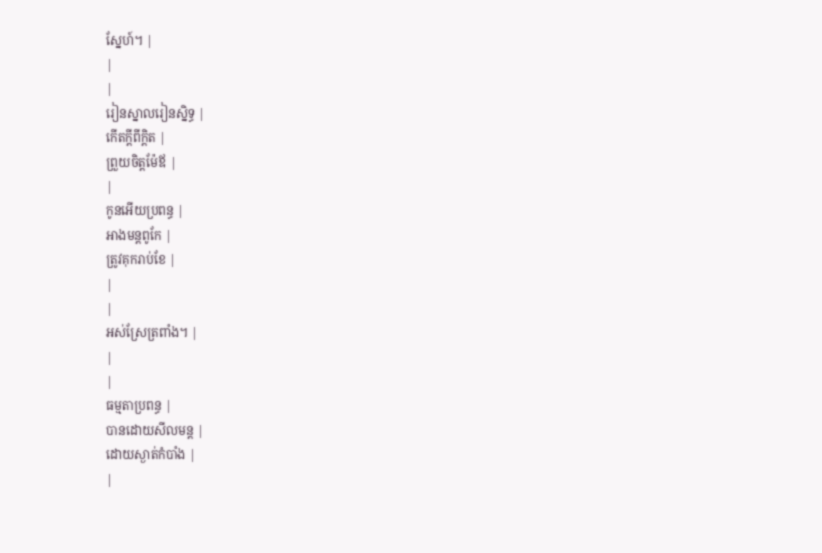ស្នែហ៍។ |
|
|
រៀនស្នាលរៀនស្និទ្ធ |
កើតក្ដីពីក្ដិត |
ព្រួយចិត្ដម៉ែឪ |
|
កូនអើយប្រពន្ធ |
អាងមន្ដពូកែ |
ត្រូវគុករាប់ខែ |
|
|
អស់ស្រែត្រពាំង។ |
|
|
ធម្មតាប្រពន្ធ |
បានដោយសីលមន្ដ |
ដោយស្ងាត់កំបាំង |
|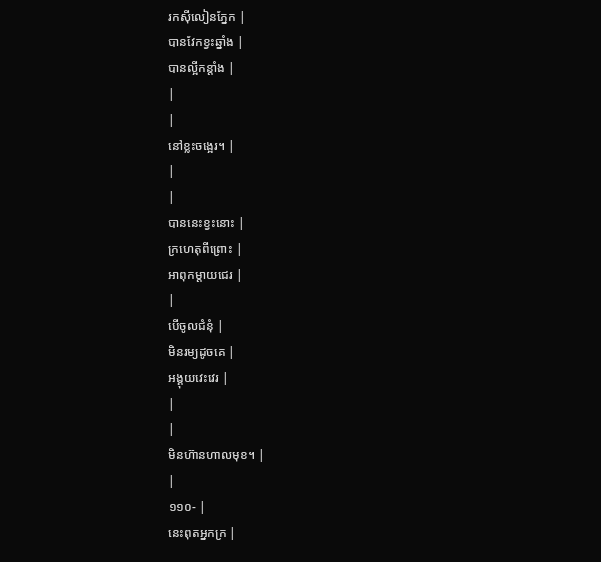រកស៊ីលៀនភ្នែក |
បានវែកខ្វះឆ្នាំង |
បានល្អីកន្ដាំង |
|
|
នៅខ្លះចង្អេរ។ |
|
|
បាននេះខ្វះនោះ |
ក្រហេតុពីព្រោះ |
អាពុកម្ដាយជេរ |
|
បើចូលជំនុំ |
មិនរម្យដូចគេ |
អង្គុយវេះវេរ |
|
|
មិនហ៊ានហាលមុខ។ |
|
១១០- |
នេះពុតអ្នកក្រ |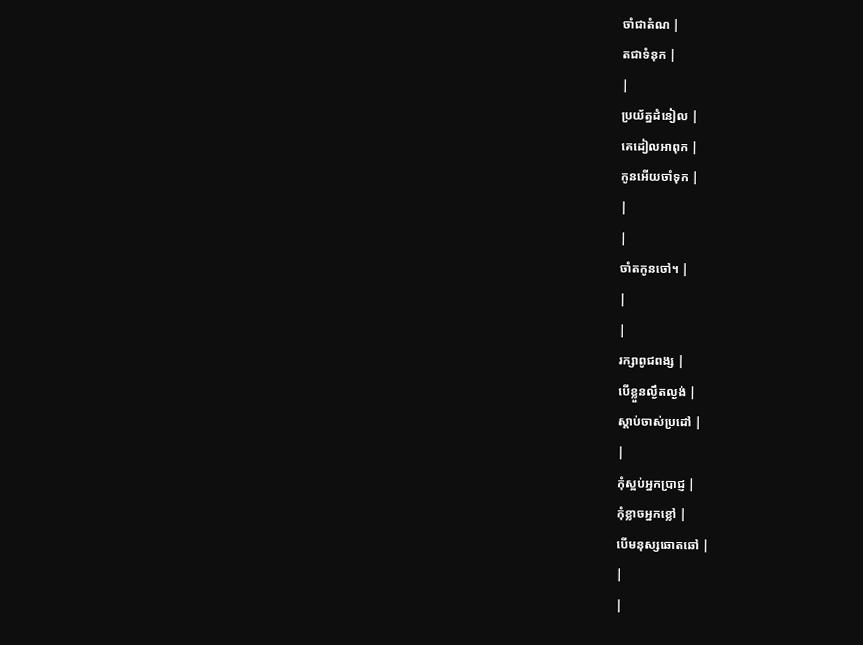ចាំជាតំណ |
តជាទំនុក |
|
ប្រយ័ត្នដំនៀល |
គេដៀលអាពុក |
កូនអើយចាំទុក |
|
|
ចាំតកូនចៅ។ |
|
|
រក្សាពូជពង្ស |
បើខ្លួនល្ងឹតល្ងង់ |
ស្ដាប់ចាស់ប្រដៅ |
|
កុំស្អប់អ្នកប្រាជ្ញ |
កុំខ្លាចអ្នកខ្លៅ |
បើមនុស្សឆោតឆៅ |
|
|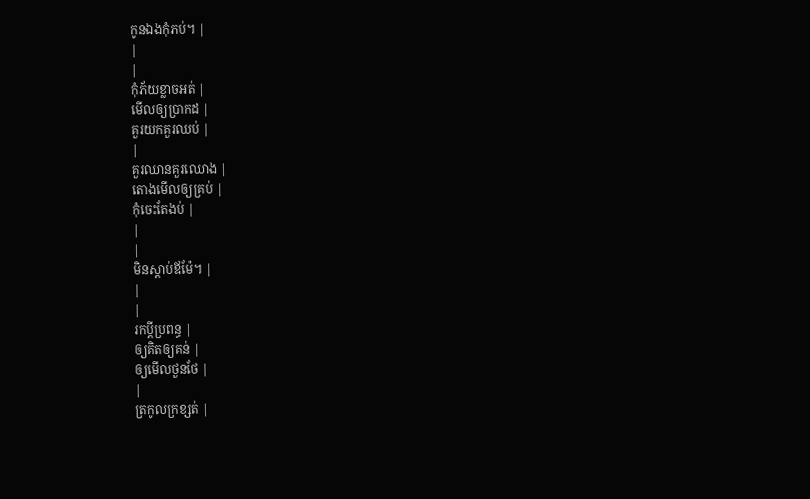កូនឯងកុំភប់។ |
|
|
កុំភ័យខ្លាចអត់ |
មើលឲ្យប្រាកដ |
គួរយកគួរឈប់ |
|
គួរឈានគួរឈោង |
តោងមើលឲ្យគ្រប់ |
កុំចេះតែងប់ |
|
|
មិនស្ដាប់ឪម៉ែ។ |
|
|
រកប្ដីប្រពន្ធ |
ឲ្យគិតឲ្យគន់ |
ឲ្យមើលថួនថែ |
|
ត្រកូលក្រខ្សត់ |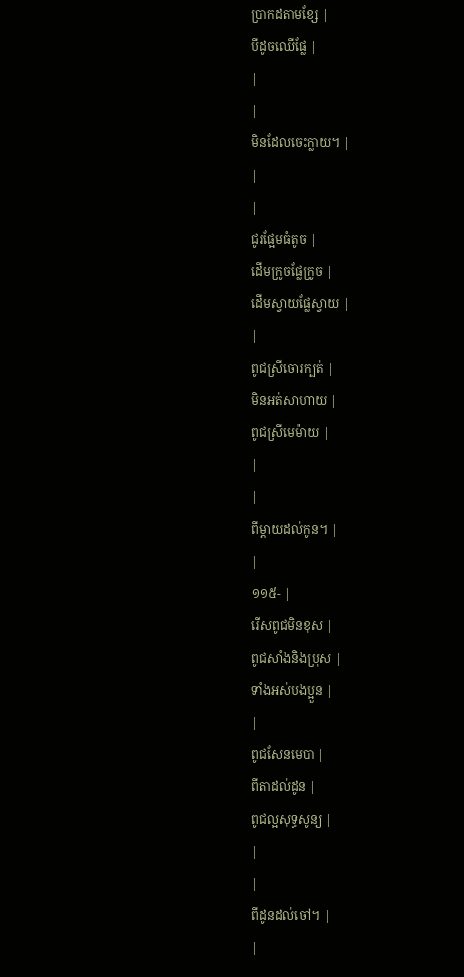ប្រាកដតាមខ្សែ |
បីដូចឈើផ្លែ |
|
|
មិនដែលចេះក្លាយ។ |
|
|
ជូរផ្អែមធំតូច |
ដើមក្រូចផ្លែក្រូច |
ដើមស្វាយផ្លែស្វាយ |
|
ពូជស្រីចោរក្បត់ |
មិនអត់សាហាយ |
ពូជស្រីមេម៉ាយ |
|
|
ពីម្ដាយដល់កូន។ |
|
១១៥- |
រើសពូជមិនខុស |
ពូជសាំងនិងប្រុស |
ទាំងអស់បងប្អួន |
|
ពូជសែនមេបា |
ពីតាដល់ដូន |
ពូជល្អសុទ្ធសូន្យ |
|
|
ពីដូនដល់ចៅ។ |
|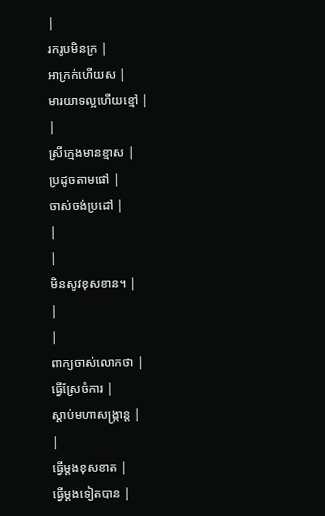|
រករូបមិនក្រ |
អាក្រក់ហើយស |
មារយាទល្អហើយខ្មៅ |
|
ស្រីក្មេងមានខ្មាស |
ប្រដូចតាមផៅ |
ចាស់ចង់ប្រដៅ |
|
|
មិនសូវខុសខាន។ |
|
|
ពាក្យចាស់លោកថា |
ធ្វើស្រែចំការ |
ស្ដាប់មហាសង្រ្កាន្ដ |
|
ធ្វើម្ដងខុសខាត |
ធ្វើម្ដងទៀតបាន |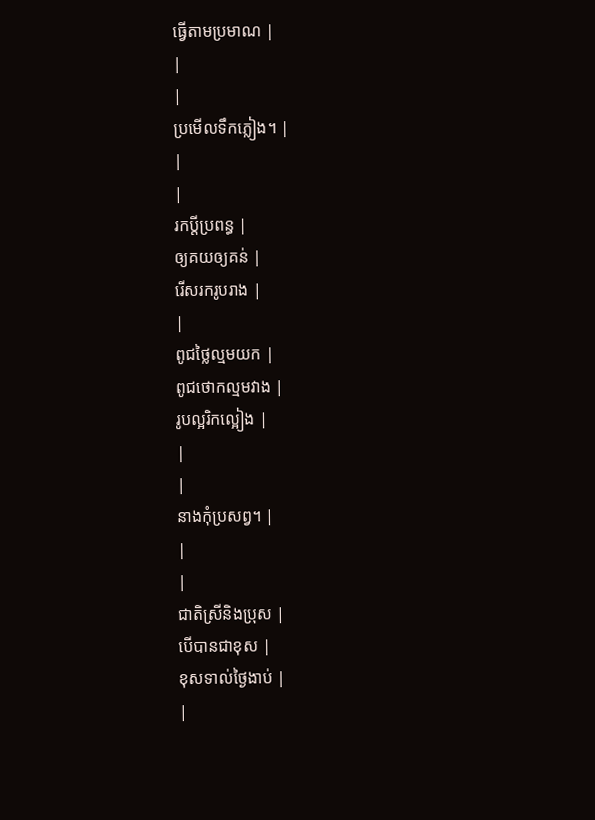ធ្វើតាមប្រមាណ |
|
|
ប្រមើលទឹកភ្លៀង។ |
|
|
រកប្ដីប្រពន្ធ |
ឲ្យគយឲ្យគន់ |
រើសរករូបរាង |
|
ពូជថ្លៃល្មមយក |
ពូជថោកល្មមវាង |
រូបល្អរិកល្អៀង |
|
|
នាងកុំប្រសព្វ។ |
|
|
ជាតិស្រីនិងប្រុស |
បើបានជាខុស |
ខុសទាល់ថ្ងៃងាប់ |
|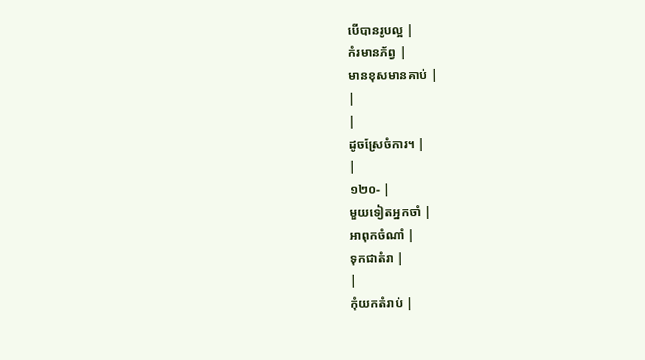បើបានរូបល្អ |
កំរមានភ័ព្វ |
មានខុសមានគាប់ |
|
|
ដូចស្រែចំការ។ |
|
១២០- |
មួយទៀតអ្នកចាំ |
អាពុកចំណាំ |
ទុកជាតំរា |
|
កុំយកតំរាប់ |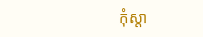កុំស្ដា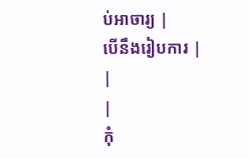ប់អាចារ្យ |
បើនឹងរៀបការ |
|
|
កុំ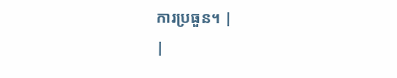ការប្រធួន។ |
|